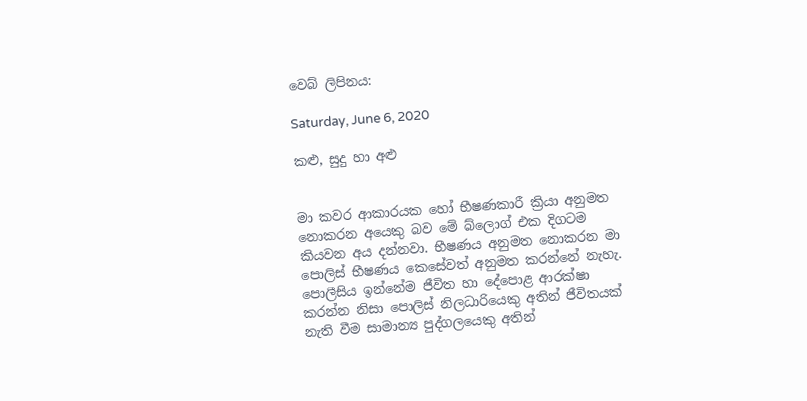වෙබ් ලිපිනය:

Saturday, June 6, 2020

කළු, සුදු හා අළු


මා කවර ආකාරයක හෝ භීෂණකාරී ක්‍රියා අනුමත නොකරන අයෙකු බව මේ බ්ලොග් එක දිගටම කියවන අය දන්නවා. භීෂණය අනුමත නොකරන මා පොලිස් භීෂණය කෙසේවත් අනුමත කරන්නේ නැහැ. පොලීසිය ඉන්නේම ජීවිත හා දේපොළ ආරක්ෂා කරන්න නිසා පොලිස් නිලධාරියෙකු අතින් ජීවිතයක් නැති වීම සාමාන්‍ය පුද්ගලයෙකු අතින්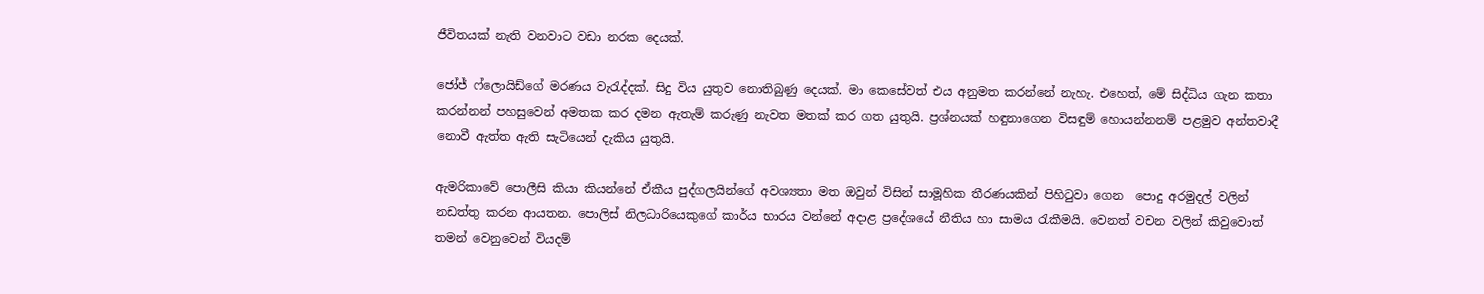ජීවිතයක් නැති වනවාට වඩා නරක දෙයක්.

ජෝජ් ෆ්ලොයිඩ්ගේ මරණය වැරැද්දක්. සිදු විය යුතුව නොතිබුණු දෙයක්. මා කෙසේවත් එය අනුමත කරන්නේ නැහැ. එහෙත්, මේ සිද්ධිය ගැන කතා කරන්නන් පහසුවෙන් අමතක කර දමන ඇතැම් කරුණු නැවත මතක් කර ගත යුතුයි. ප්‍රශ්නයක් හඳුනාගෙන විසඳුම් හොයන්නනම් පළමුව අන්තවාදී නොවී ඇත්ත ඇති සැටියෙන් දැකිය යුතුයි.

ඇමරිකාවේ පොලීසි කියා කියන්නේ ඒකීය පුද්ගලයින්ගේ අවශ්‍යතා මත ඔවුන් විසින් සාමූහික තීරණයකින් පිහිටුවා ගෙන  පොදු අරමුදල් වලින් නඩත්තු කරන ආයතන. පොලිස් නිලධාරියෙකුගේ කාර්ය භාරය වන්නේ අදාළ ප්‍රදේශයේ නීතිය හා සාමය රැකීමයි. වෙනත් වචන වලින් කිවුවොත් තමන් වෙනුවෙන් වියදම්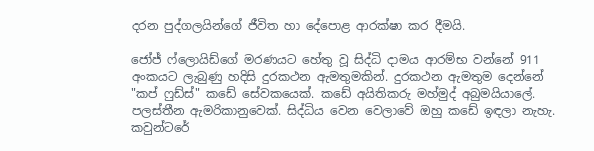දරන පුද්ගලයින්ගේ ජීවිත හා දේපොළ ආරක්ෂා කර දීමයි.

ජෝජ් ෆ්ලොයිඩ්ගේ මරණයට හේතු වූ සිද්ධි දාමය ආරම්භ වන්නේ 911 අංකයට ලැබුණු හදිසි දුරකථන ඇමතුමකින්. දුරකථන ඇමතුම දෙන්නේ "කප් ෆුඩ්ස්" කඩේ සේවකයෙක්. කඩේ අයිතිකරු මහ්මුද් අබුමයියාලේ. පලස්තීන ඇමරිකානුවෙක්. සිද්ධිය වෙන වෙලාවේ ඔහු කඩේ ඉඳලා නැහැ. කවුන්ටරේ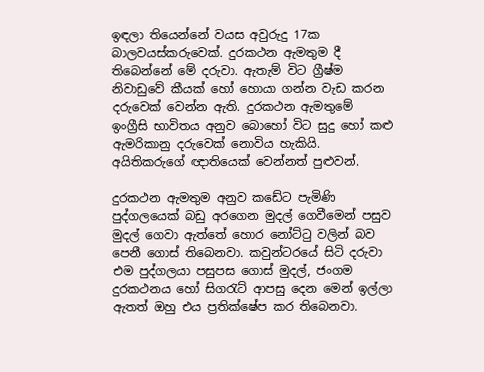ඉඳලා තියෙන්නේ වයස අවුරුදු 17ක බාලවයස්කරුවෙක්. දුරකථන ඇමතුම දී තිබෙන්නේ මේ දරුවා. ඇතැම් විට ග්‍රීෂ්ම නිවාඩුවේ කීයක් හෝ හොයා ගන්න වැඩ කරන දරුවෙක් වෙන්න ඇති. දුරකථන ඇමතුමේ ඉංග්‍රීසි භාවිතය අනුව බොහෝ විට සුදු හෝ කළු ඇමරිකානු දරුවෙක් නොවිය හැකියි. අයිතිකරුගේ ඥාතියෙක් වෙන්නත් පුළුවන්.

දුරකථන ඇමතුම අනුව කඩේට පැමිණි පුද්ගලයෙක් බඩු අරගෙන මුදල් ගෙවීමෙන් පසුව මුදල් ගෙවා ඇත්තේ හොර නෝට්ටු වලින් බව පෙනී ගොස් තිබෙනවා. කවුන්ටරයේ සිටි දරුවා එම පුද්ගලයා පසුපස ගොස් මුදල්, ජංගම දුරකථනය හෝ සිගරැට් ආපසු දෙන මෙන් ඉල්ලා ඇතත් ඔහු එය ප්‍රතික්ෂේප කර තිබෙනවා.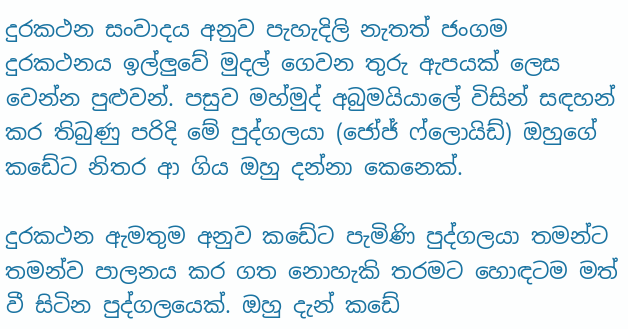දුරකථන සංවාදය අනුව පැහැදිලි නැතත් ජංගම දුරකථනය ඉල්ලුවේ මුදල් ගෙවන තුරු ඇපයක් ලෙස වෙන්න පුළුවන්. පසුව මහ්මුද් අබුමයියාලේ විසින් සඳහන් කර තිබුණු පරිදි මේ පුද්ගලයා (ජෝජ් ෆ්ලොයිඩ්) ඔහුගේ කඩේට නිතර ආ ගිය ඔහු දන්නා කෙනෙක්.

දුරකථන ඇමතුම අනුව කඩේට පැමිණි පුද්ගලයා තමන්ට තමන්ව පාලනය කර ගත නොහැකි තරමට හොඳටම මත් වී සිටින පුද්ගලයෙක්. ඔහු දැන් කඩේ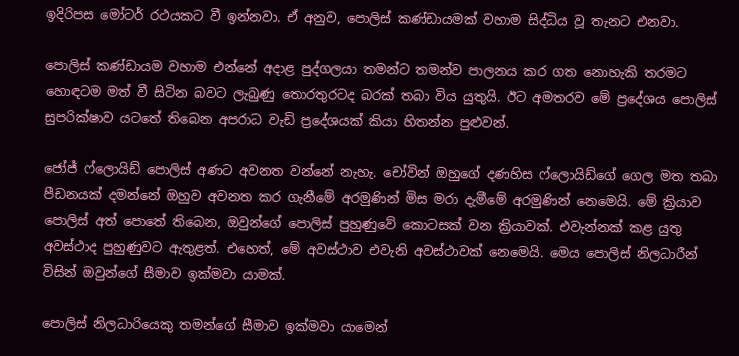ඉදිරිපස මෝටර් රථයකට වී ඉන්නවා. ඒ අනුව, පොලිස් කණ්ඩායමක් වහාම සිද්ධිය වූ තැනට එනවා.

පොලිස් කණ්ඩායම වහාම එන්නේ අදාළ පුද්ගලයා තමන්ට තමන්ව පාලනය කර ගත නොහැකි තරමට හොඳටම මත් වී සිටින බවට ලැබුණු තොරතුරටද බරක් තබා විය යුතුයි. ඊට අමතරව මේ ප්‍රදේශය පොලිස් සුපරික්ෂාව යටතේ තිබෙන අපරාධ වැඩි ප්‍රදේශයක් කියා හිතන්න පුළුවන්.

ජෝජ් ෆ්ලොයිඩ් පොලිස් අණට අවනත වන්නේ නැහැ. චෝවින් ඔහුගේ දණහිස ෆ්ලොයිඩ්ගේ ගෙල මත තබා පීඩනයක් දමන්නේ ඔහුව අවනත කර ගැනීමේ අරමුණින් මිස මරා දැමීමේ අරමුණින් නෙමෙයි. මේ ක්‍රියාව පොලිස් අත් පොතේ තිබෙන, ඔවුන්ගේ පොලිස් පුහුණුවේ කොටසක් වන ක්‍රියාවක්. එවැන්නක් කළ යුතු අවස්ථාද පුහුණුවට ඇතුළත්. එහෙත්, මේ අවස්ථාව එවැනි අවස්ථාවක් නෙමෙයි. මෙය පොලිස් නිලධාරීන් විසින් ඔවුන්ගේ සීමාව ඉක්මවා යාමක්.

පොලිස් නිලධාරියෙකු තමන්ගේ සීමාව ඉක්මවා යාමෙන්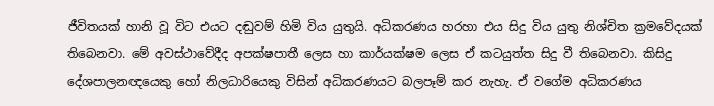ජීවිතයක් හානි වූ විට එයට දඬුවම් හිමි විය යුතුයි. අධිකරණය හරහා එය සිදු විය යුතු නිශ්චිත ක්‍රමවේදයක් තිබෙනවා. මේ අවස්ථාවේදීද අපක්ෂපාතී ලෙස හා කාර්යක්ෂම ලෙස ඒ කටයුත්ත සිදු වී තිබෙනවා. කිසිදු දේශපාලනඥයෙකු හෝ නිලධාරියෙකු විසින් අධිකරණයට බලපෑම් කර නැහැ. ඒ වගේම අධිකරණය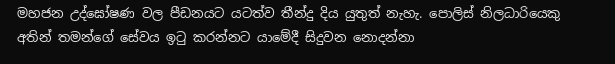මහජන උද්ඝෝෂණ වල පීඩනයට යටත්ව තීන්දු දිය යුතුත් නැහැ. පොලිස් නිලධාරියෙකු අතින් තමන්ගේ සේවය ඉටු කරන්නට යාමේදී සිදුවන නොදන්නා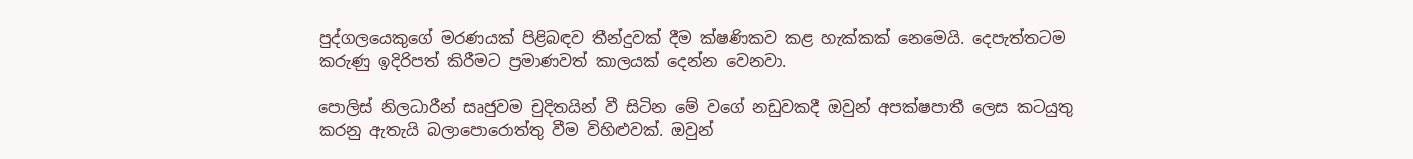පුද්ගලයෙකුගේ මරණයක් පිළිබඳව තීන්දුවක් දීම ක්ෂණිකව කළ හැක්කක් නෙමෙයි. දෙපැත්තටම කරුණු ඉදිරිපත් කිරීමට ප්‍රමාණවත් කාලයක් දෙන්න වෙනවා.

පොලිස් නිලධාරීන් සෘජුවම චුදිතයින් වී සිටින මේ වගේ නඩුවකදී ඔවුන් අපක්ෂපාතී ලෙස කටයුතු කරනු ඇතැයි බලාපොරොත්තු වීම විහිළුවක්. ඔවුන්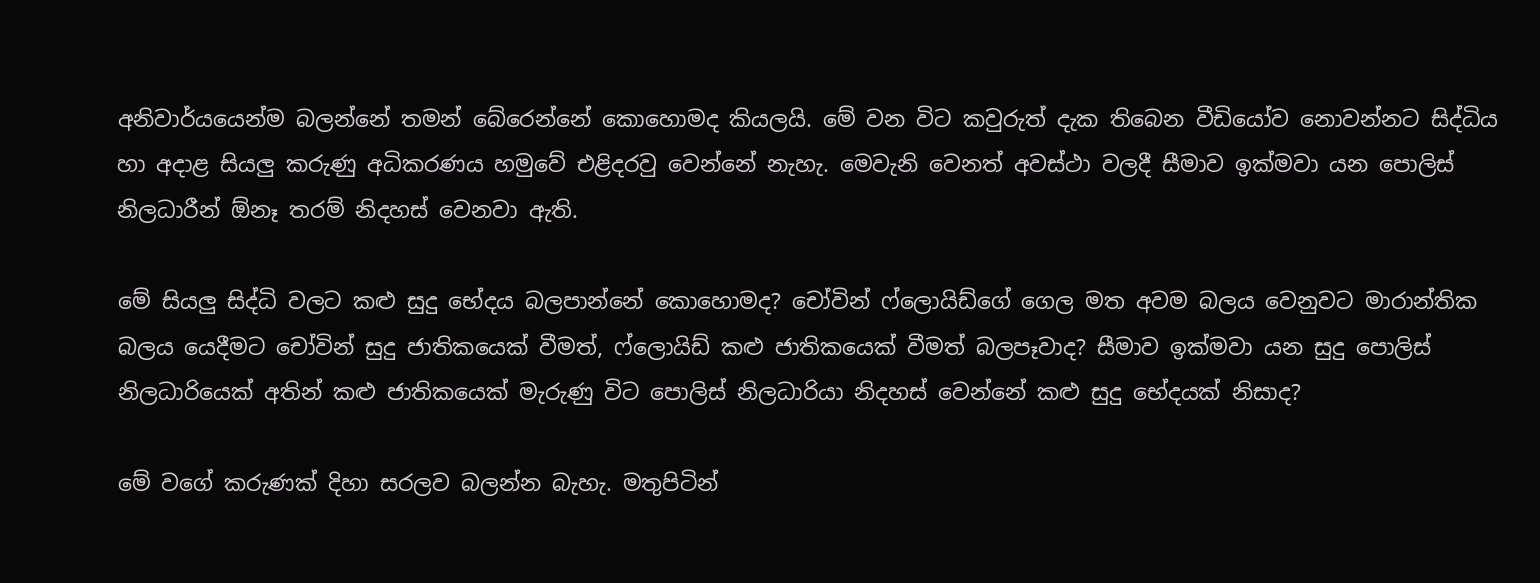අනිවාර්යයෙන්ම බලන්නේ තමන් බේරෙන්නේ කොහොමද කියලයි. මේ වන විට කවුරුත් දැක තිබෙන වීඩියෝව නොවන්නට සිද්ධිය හා අදාළ සියලු කරුණු අධිකරණය හමුවේ එළිදරවු වෙන්නේ නැහැ. මෙවැනි වෙනත් අවස්ථා වලදී සීමාව ඉක්මවා යන පොලිස් නිලධාරීන් ඕනෑ තරම් නිදහස් වෙනවා ඇති.

මේ සියලු සිද්ධි වලට කළු සුදු භේදය බලපාන්නේ කොහොමද? චෝවින් ෆ්ලොයිඩ්ගේ ගෙල මත අවම බලය වෙනුවට මාරාන්තික බලය යෙදීමට චෝවින් සුදු ජාතිකයෙක් වීමත්, ෆ්ලොයිඩ් කළු ජාතිකයෙක් වීමත් බලපෑවාද? සීමාව ඉක්මවා යන සුදු පොලිස් නිලධාරියෙක් අතින් කළු ජාතිකයෙක් මැරුණු විට පොලිස් නිලධාරියා නිදහස් වෙන්නේ කළු සුදු භේදයක් නිසාද?

මේ වගේ කරුණක් දිහා සරලව බලන්න බැහැ. මතුපිටින්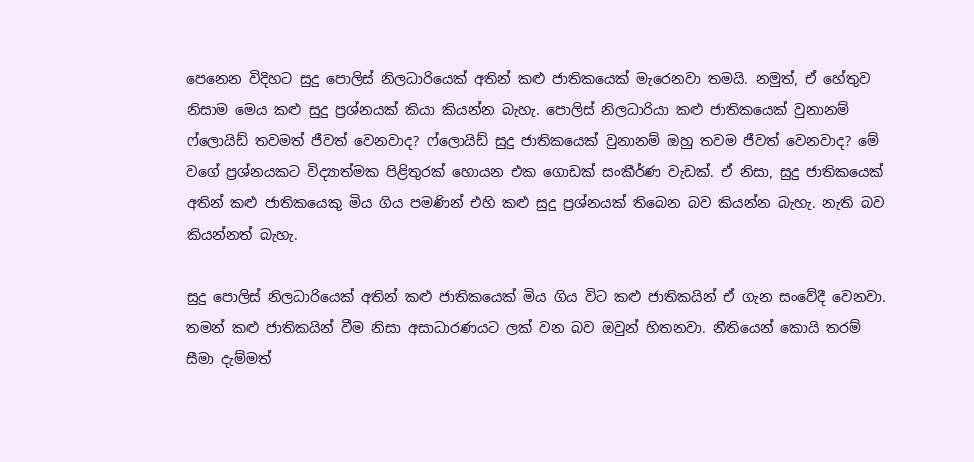පෙනෙන විදිහට සුදු පොලිස් නිලධාරියෙක් අතින් කළු ජාතිකයෙක් මැරෙනවා තමයි. නමුත්, ඒ හේතුව නිසාම මෙය කළු සුදු ප්‍රශ්නයක් කියා කියන්න බැහැ. පොලිස් නිලධාරියා කළු ජාතිකයෙක් වුනානම් ෆ්ලොයිඩ් තවමත් ජීවත් වෙනවාද? ෆ්ලොයිඩ් සුදු ජාතිකයෙක් වුනානම් ඔහු තවම ජීවත් වෙනවාද? මේ වගේ ප්‍රශ්නයකට විද්‍යාත්මක පිළිතුරක් හොයන එක ගොඩක් සංකීර්ණ වැඩක්. ඒ නිසා, සුදු ජාතිකයෙක් අතින් කළු ජාතිකයෙකු මිය ගිය පමණින් එහි කළු සුදු ප්‍රශ්නයක් තිබෙන බව කියන්න බැහැ. නැති බව කියන්නත් බැහැ.

සුදු පොලිස් නිලධාරියෙක් අතින් කළු ජාතිකයෙක් මිය ගිය විට කළු ජාතිකයින් ඒ ගැන සංවේදී වෙනවා. තමන් කළු ජාතිකයින් වීම නිසා අසාධාරණයට ලක් වන බව ඔවුන් හිතනවා. නීතියෙන් කොයි තරම් සීමා දැම්මත්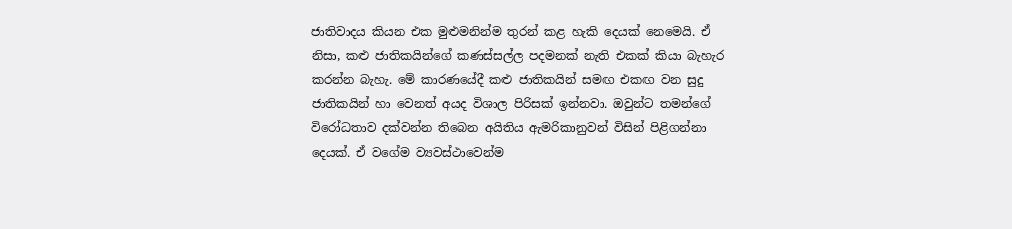ජාතිවාදය කියන එක මුළුමනින්ම තුරන් කළ හැකි දෙයක් නෙමෙයි. ඒ නිසා, කළු ජාතිකයින්ගේ කණස්සල්ල පදමනක් නැති එකක් කියා බැහැර කරන්න බැහැ. මේ කාරණයේදී කළු ජාතිකයින් සමඟ එකඟ වන සුදු ජාතිකයින් හා වෙනත් අයද විශාල පිරිසක් ඉන්නවා. ඔවුන්ට තමන්ගේ විරෝධතාව දක්වන්න තිබෙන අයිතිය ඇමරිකානුවන් විසින් පිළිගන්නා දෙයක්. ඒ වගේම ව්‍යවස්ථාවෙන්ම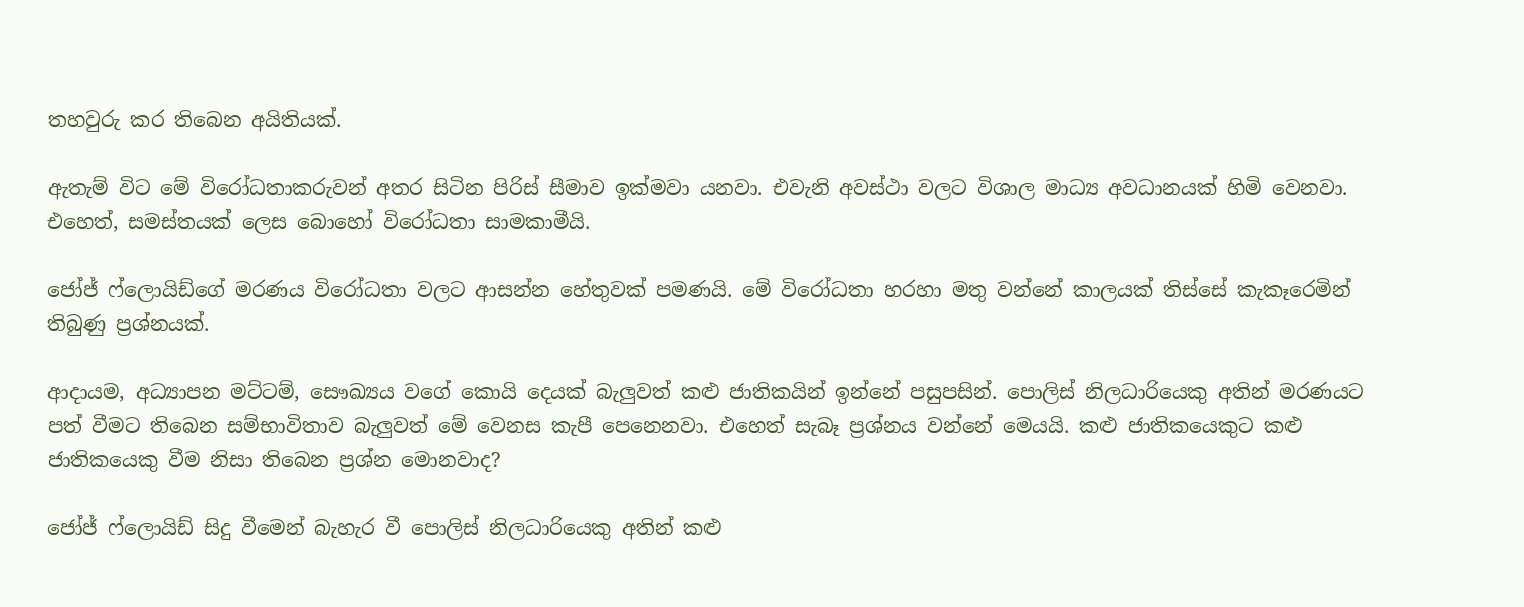තහවුරු කර තිබෙන අයිතියක්.

ඇතැම් විට මේ විරෝධතාකරුවන් අතර සිටින පිරිස් සීමාව ඉක්මවා යනවා. එවැනි අවස්ථා වලට විශාල මාධ්‍ය අවධානයක් හිමි වෙනවා. එහෙත්, සමස්තයක් ලෙස බොහෝ විරෝධතා සාමකාමීයි.

ජෝජ් ෆ්ලොයිඩ්ගේ මරණය විරෝධතා වලට ආසන්න හේතුවක් පමණයි. මේ විරෝධතා හරහා මතු වන්නේ කාලයක් තිස්සේ කැකෑරෙමින් තිබුණු ප්‍රශ්නයක්.

ආදායම, අධ්‍යාපන මට්ටම්, සෞඛ්‍යය වගේ කොයි දෙයක් බැලුවත් කළු ජාතිකයින් ඉන්නේ පසුපසින්. පොලිස් නිලධාරියෙකු අතින් මරණයට පත් වීමට තිබෙන සම්භාවිතාව බැලුවත් මේ වෙනස කැපී පෙනෙනවා. එහෙත් සැබෑ ප්‍රශ්නය වන්නේ මෙයයි. කළු ජාතිකයෙකුට කළු ජාතිකයෙකු වීම නිසා තිබෙන ප්‍රශ්න මොනවාද?

ජෝජ් ෆ්ලොයිඩ් සිදු වීමෙන් බැහැර වී පොලිස් නිලධාරියෙකු අතින් කළු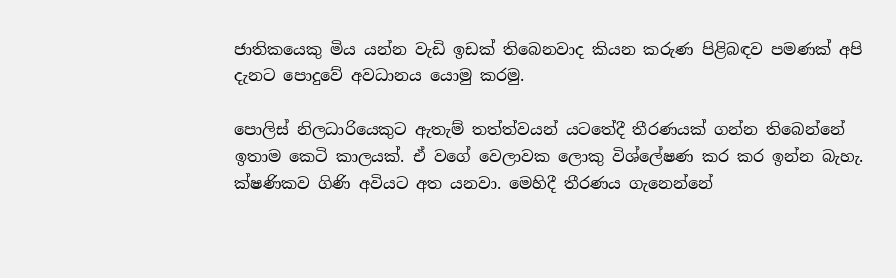ජාතිකයෙකු මිය යන්න වැඩි ඉඩක් තිබෙනවාද කියන කරුණ පිළිබඳව පමණක් අපි දැනට පොදුවේ අවධානය යොමු කරමු.

පොලිස් නිලධාරියෙකුට ඇතැම් තත්ත්වයන් යටතේදී තීරණයක් ගන්න තිබෙන්නේ ඉතාම කෙටි කාලයක්. ඒ වගේ වෙලාවක ලොකු විශ්ලේෂණ කර කර ඉන්න බැහැ. ක්ෂණිකව ගිණි අවියට අත යනවා. මෙහිදී තීරණය ගැනෙන්නේ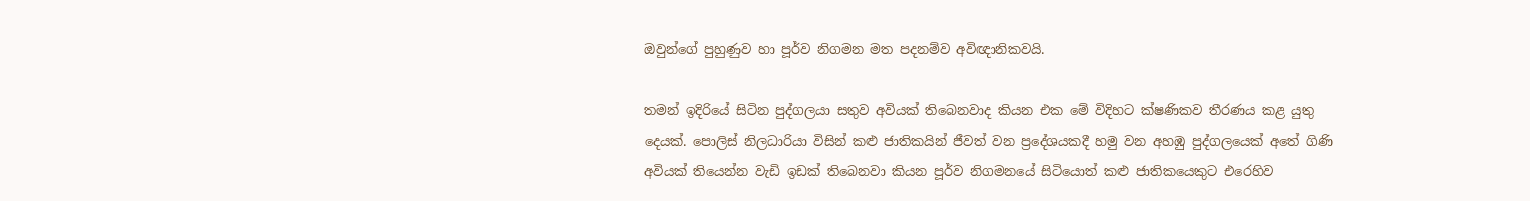ඔවුන්ගේ පුහුණුව හා පූර්ව නිගමන මත පදනම්ව අවිඥානිකවයි.

තමන් ඉදිරියේ සිටින පුද්ගලයා සතුව අවියක් තිබෙනවාද කියන එක මේ විදිහට ක්ෂණිකව තීරණය කළ යුතු දෙයක්. පොලිස් නිලධාරියා විසින් කළු ජාතිකයින් ජීවත් වන ප්‍රදේශයකදී හමු වන අහඹු පුද්ගලයෙක් අතේ ගිණි අවියක් තියෙන්න වැඩි ඉඩක් තිබෙනවා කියන පූර්ව නිගමනයේ සිටියොත් කළු ජාතිකයෙකුට එරෙහිව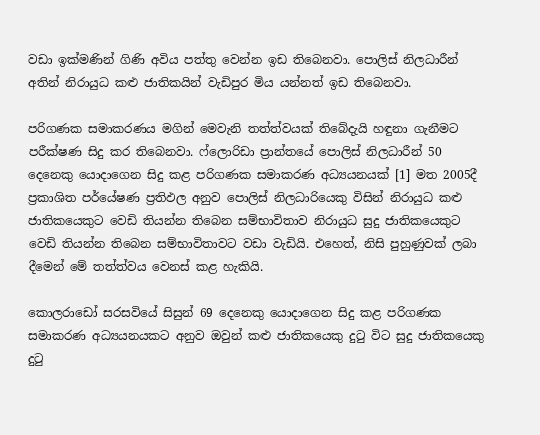වඩා ඉක්මණින් ගිණි අවිය පත්තු වෙන්න ඉඩ තිබෙනවා. පොලිස් නිලධාරීන් අතින් නිරායුධ කළු ජාතිකයින් වැඩිපුර මිය යන්නත් ඉඩ තිබෙනවා.

පරිගණක සමාකරණය මගින් මෙවැනි තත්ත්වයක් තිබේදැයි හඳුනා ගැනීමට පරීක්ෂණ සිදු කර තිබෙනවා. ෆ්ලොරිඩා ප්‍රාන්තයේ පොලිස් නිලධාරීන් 50 දෙනෙකු යොදාගෙන සිදු කළ පරිගණක සමාකරණ අධ්‍යයනයක් [1] මත 2005දී ප්‍රකාශිත පර්යේෂණ ප්‍රතිඵල අනුව පොලිස් නිලධාරියෙකු විසින් නිරායුධ කළු ජාතිකයෙකුට වෙඩි තියන්න තිබෙන සම්භාවිතාව නිරායුධ සුදු ජාතිකයෙකුට වෙඩි තියන්න තිබෙන සම්භාවිතාවට වඩා වැඩියි. එහෙත්, නිසි පුහුණුවක් ලබා දීමෙන් මේ තත්ත්වය වෙනස් කළ හැකියි.

කොලරාඩෝ සරසවියේ සිසුන් 69 දෙනෙකු යොදාගෙන සිදු කළ පරිගණක සමාකරණ අධ්‍යයනයකට අනුව ඔවුන් කළු ජාතිකයෙකු දුටු විට සුදු ජාතිකයෙකු දුටු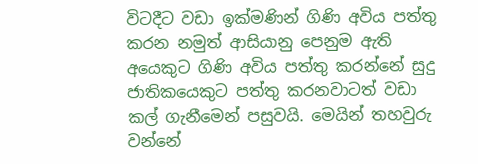විටදීට වඩා ඉක්මණින් ගිණි අවිය පත්තු කරන නමුත් ආසියානු පෙනුම ඇති අයෙකුට ගිණි අවිය පත්තු කරන්නේ සුදු ජාතිකයෙකුට පත්තු කරනවාටත් වඩා කල් ගැනීමෙන් පසුවයි. මෙයින් තහවුරු වන්නේ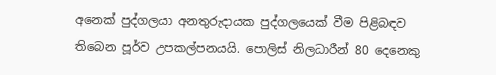අනෙක් පුද්ගලයා අනතුරුදායක පුද්ගලයෙක් වීම පිළිබඳව තිබෙන පූර්ව උපකල්පනයයි. පොලිස් නිලධාරීන් 80 දෙනෙකු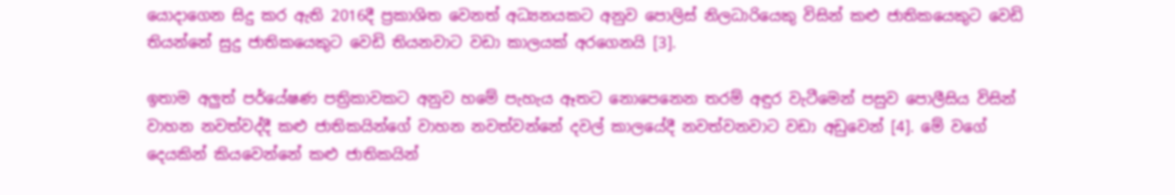යොදාගෙන සිදු කර ඇති 2016දී ප්‍රකාශිත වෙනත් අධ්‍යනයකට අනුව පොලිස් නිලධාරියෙකු විසින් කළු ජාතිකයෙකුට වෙඩි තියන්නේ සුදු ජාතිකයෙකුට වෙඩි තියනවාට වඩා කාලයක් අරගෙනයි [3].

ඉතාම අලුත් පර්යේෂණ පත්‍රිකාවකට අනුව හමේ පැහැය ඈතට නොපෙනෙන තරම් අඳුර වැටීමෙන් පසුව පොලීසිය විසින් වාහන නවත්වද්දී කළු ජාතිකයින්ගේ වාහන නවත්වන්නේ දවල් කාලයේදී නවත්වනවාට වඩා අඩුවෙන් [4]. මේ වගේ දෙයකින් කියවෙන්නේ කළු ජාතිකයින්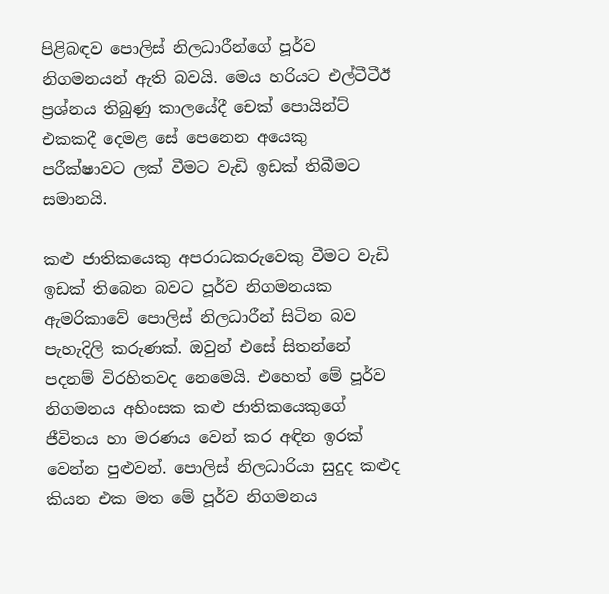පිළිබඳව පොලිස් නිලධාරීන්ගේ පූර්ව නිගමනයන් ඇති බවයි. මෙය හරියට එල්ටීටීඊ ප්‍රශ්නය තිබුණු කාලයේදී චෙක් පොයින්ට් එකකදී දෙමළ සේ පෙනෙන අයෙකු පරීක්ෂාවට ලක් වීමට වැඩි ඉඩක් තිබීමට සමානයි.

කළු ජාතිකයෙකු අපරාධකරුවෙකු වීමට වැඩි ඉඩක් තිබෙන බවට පූර්ව නිගමනයක ඇමරිකාවේ පොලිස් නිලධාරීන් සිටින බව පැහැදිලි කරුණක්. ඔවුන් එසේ සිතන්නේ පදනම් විරහිතවද නෙමෙයි. එහෙත් මේ පූර්ව නිගමනය අහිංසක කළු ජාතිකයෙකුගේ ජීවිතය හා මරණය වෙන් කර අඳින ඉරක් වෙන්න පුළුවන්. පොලිස් නිලධාරියා සුදුද කළුද කියන එක මත මේ පූර්ව නිගමනය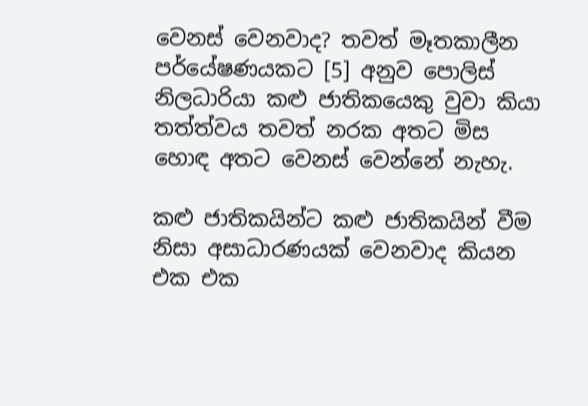වෙනස් වෙනවාද? තවත් මෑතකාලීන පර්යේෂණයකට [5] අනුව පොලිස් නිලධාරියා කළු ජාතිකයෙකු වුවා කියා තත්ත්වය තවත් නරක අතට මිස හොඳ අතට වෙනස් වෙන්නේ නැහැ.

කළු ජාතිකයින්ට කළු ජාතිකයින් වීම නිසා අසාධාරණයක් වෙනවාද කියන එක එක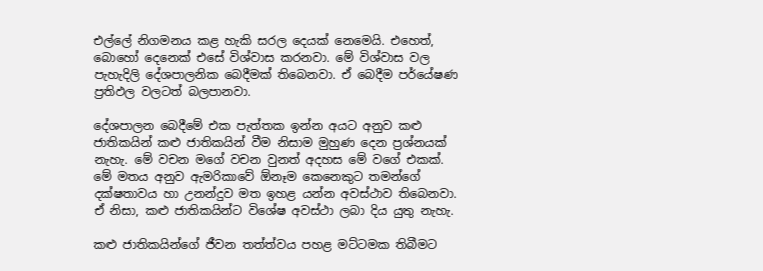එල්ලේ නිගමනය කළ හැකි සරල දෙයක් නෙමෙයි. එහෙත්, බොහෝ දෙනෙක් එසේ විශ්වාස කරනවා. මේ විශ්වාස වල පැහැදිලි දේශපාලනික බෙදීමක් තිබෙනවා. ඒ බෙදීම පර්යේෂණ ප්‍රතිඵල වලටත් බලපානවා.

දේශපාලන බෙදීමේ එක පැත්තක ඉන්න අයට අනුව කළු ජාතිකයින් කළු ජාතිකයින් වීම නිසාම මුහුණ දෙන ප්‍රශ්නයක් නැහැ. මේ වචන මගේ වචන වුනත් අදහස මේ වගේ එකක්. මේ මතය අනුව ඇමරිකාවේ ඕනෑම කෙනෙකුට තමන්ගේ දක්ෂතාවය හා උනන්දුව මත ඉහළ යන්න අවස්ථාව තිබෙනවා. ඒ නිසා, කළු ජාතිකයින්ට විශේෂ අවස්ථා ලබා දිය යුතු නැහැ.

කළු ජාතිකයින්ගේ ජීවන තත්ත්වය පහළ මට්ටමක තිබීමට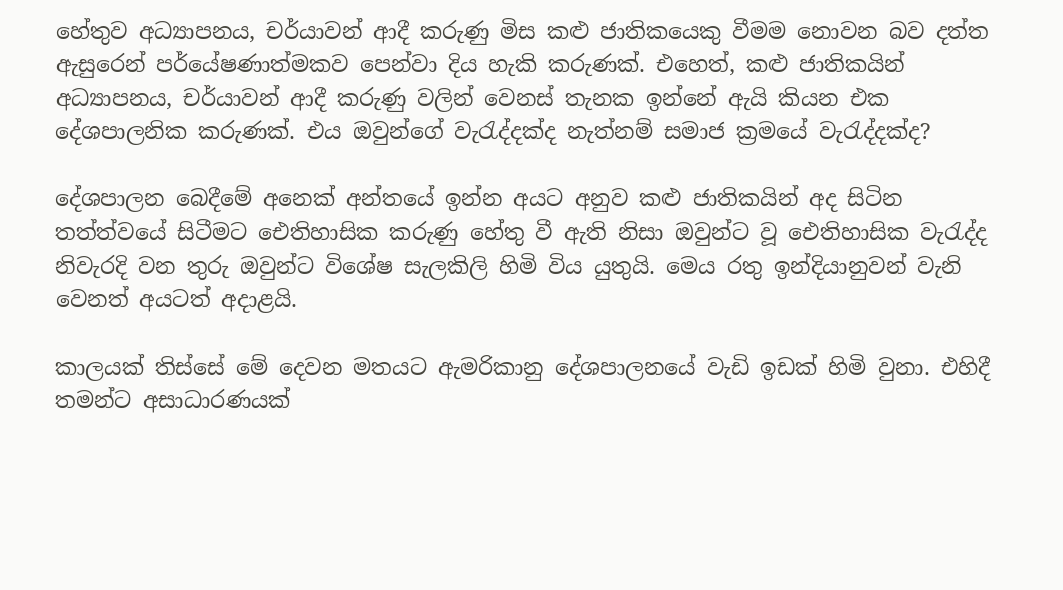හේතුව අධ්‍යාපනය, චර්යාවන් ආදී කරුණු මිස කළු ජාතිකයෙකු වීමම නොවන බව දත්ත ඇසුරෙන් පර්යේෂණාත්මකව පෙන්වා දිය හැකි කරුණක්. එහෙත්, කළු ජාතිකයින් අධ්‍යාපනය, චර්යාවන් ආදී කරුණු වලින් වෙනස් තැනක ඉන්නේ ඇයි කියන එක දේශපාලනික කරුණක්. එය ඔවුන්ගේ වැරැද්දක්ද නැත්නම් සමාජ ක්‍රමයේ වැරැද්දක්ද?

දේශපාලන බෙදීමේ අනෙක් අන්තයේ ඉන්න අයට අනුව කළු ජාතිකයින් අද සිටින තත්ත්වයේ සිටීමට ඓතිහාසික කරුණු හේතු වී ඇති නිසා ඔවුන්ට වූ ඓතිහාසික වැරැද්ද නිවැරදි වන තුරු ඔවුන්ට විශේෂ සැලකිලි හිමි විය යුතුයි. මෙය රතු ඉන්දියානුවන් වැනි වෙනත් අයටත් අදාළයි.

කාලයක් තිස්සේ මේ දෙවන මතයට ඇමරිකානු දේශපාලනයේ වැඩි ඉඩක් හිමි වුනා. එහිදී තමන්ට අසාධාරණයක්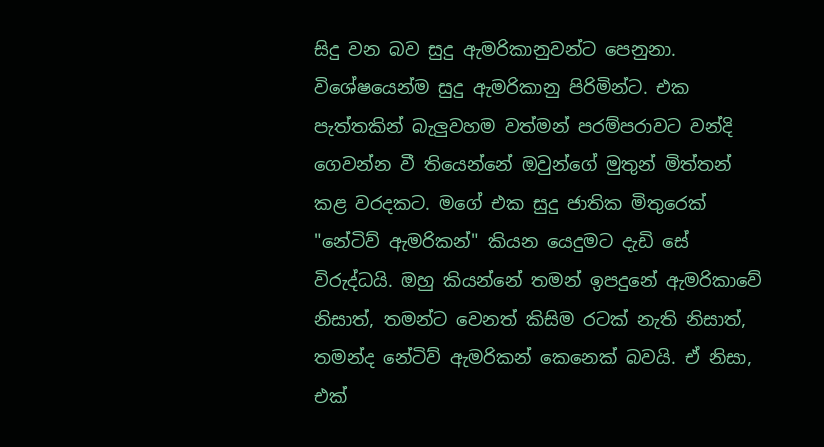සිදු වන බව සුදු ඇමරිකානුවන්ට පෙනුනා. විශේෂයෙන්ම සුදු ඇමරිකානු පිරිමින්ට. එක පැත්තකින් බැලුවහම වත්මන් පරම්පරාවට වන්දි ගෙවන්න වී තියෙන්නේ ඔවුන්ගේ මුතුන් මිත්තන් කළ වරදකට. මගේ එක සුදු ජාතික මිතුරෙක් "නේටිව් ඇමරිකන්" කියන යෙදුමට දැඩි සේ විරුද්ධයි. ඔහු කියන්නේ තමන් ඉපදුනේ ඇමරිකාවේ නිසාත්, තමන්ට වෙනත් කිසිම රටක් නැති නිසාත්, තමන්ද නේටිව් ඇමරිකන් කෙනෙක් බවයි. ඒ නිසා, එක්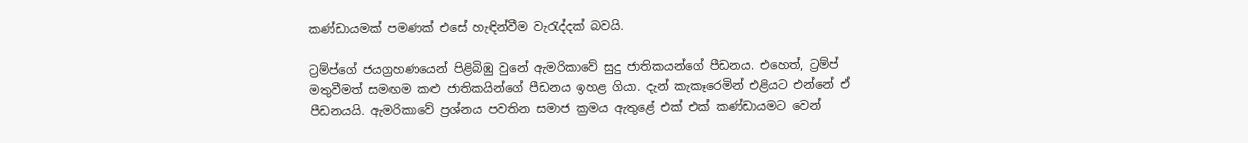කණ්ඩායමක් පමණක් එසේ හැඳින්වීම වැරැද්දක් බවයි.

ට්‍රම්ප්ගේ ජයග්‍රහණයෙන් පිළිබිඹු වුනේ ඇමරිකාවේ සුදු ජාතිකයන්ගේ පීඩනය. එහෙත්, ට්‍රම්ප් මතුවීමත් සමඟම කළු ජාතිකයින්ගේ පීඩනය ඉහළ ගියා. දැන් කැකෑරෙමින් එළියට එන්නේ ඒ පීඩනයයි. ඇමරිකාවේ ප්‍රශ්නය පවතින සමාජ ක්‍රමය ඇතුළේ එක් එක් කණ්ඩායමට වෙන්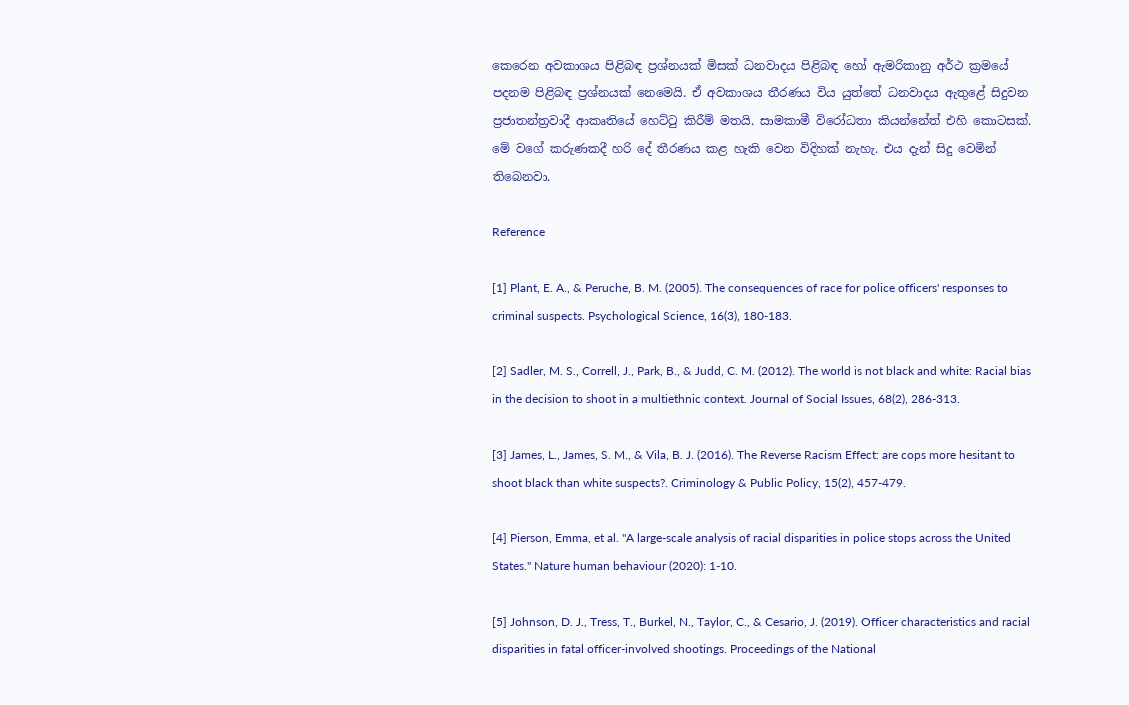කෙරෙන අවකාශය පිළිබඳ ප්‍රශ්නයක් මිසක් ධනවාදය පිළිබඳ හෝ ඇමරිකානු අර්ථ ක්‍රමයේ පදනම පිළිබඳ ප්‍රශ්නයක් නෙමෙයි. ඒ අවකාශය තීරණය විය යුත්තේ ධනවාදය ඇතුළේ සිදුවන ප්‍රජාතන්ත්‍රවාදී ආකෘතියේ හෙට්ටු කිරීම් මතයි. සාමකාමී විරෝධතා කියන්නේත් එහි කොටසක්. මේ වගේ කරුණකදී හරි දේ තීරණය කළ හැකි වෙන විදිහක් නැහැ. එය දැන් සිදු වෙමින් තිබෙනවා.

Reference

[1] Plant, E. A., & Peruche, B. M. (2005). The consequences of race for police officers' responses to criminal suspects. Psychological Science, 16(3), 180-183.

[2] Sadler, M. S., Correll, J., Park, B., & Judd, C. M. (2012). The world is not black and white: Racial bias in the decision to shoot in a multiethnic context. Journal of Social Issues, 68(2), 286-313.

[3] James, L., James, S. M., & Vila, B. J. (2016). The Reverse Racism Effect: are cops more hesitant to shoot black than white suspects?. Criminology & Public Policy, 15(2), 457-479.

[4] Pierson, Emma, et al. "A large-scale analysis of racial disparities in police stops across the United States." Nature human behaviour (2020): 1-10.

[5] Johnson, D. J., Tress, T., Burkel, N., Taylor, C., & Cesario, J. (2019). Officer characteristics and racial disparities in fatal officer-involved shootings. Proceedings of the National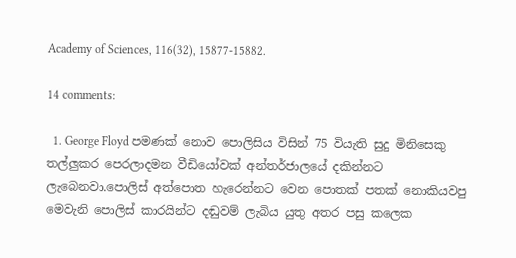Academy of Sciences, 116(32), 15877-15882.

14 comments:

  1. George Floyd පමණක් නොව පොලිසිය විසින් 75 වියැති සුදු මිනිසෙකු තල්ලුකර පෙරලාදමන වීඩියෝවක් අන්තර්ජාලයේ දකින්නට ලැබෙනවා.පොලිස් අත්පොත හැරෙන්නට වෙන පොතක් පතක් නොකියවපු මෙවැනි පොලිස් කාරයින්ට දඬුවම් ලැබිය යුතු අතර පසු කලෙක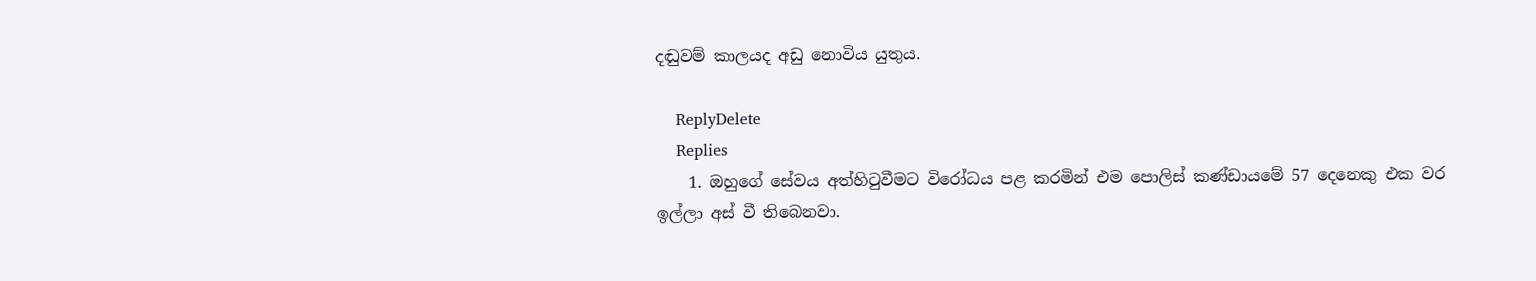දඬුවම් කාලයද අඩු නොවිය යුතුය.

    ReplyDelete
    Replies
    1. ඔහුගේ සේවය අත්හිටුවීමට විරෝධය පළ කරමින් එම පොලිස් කණ්ඩායමේ 57 දෙනෙකු එක වර ඉල්ලා අස් වී තිබෙනවා.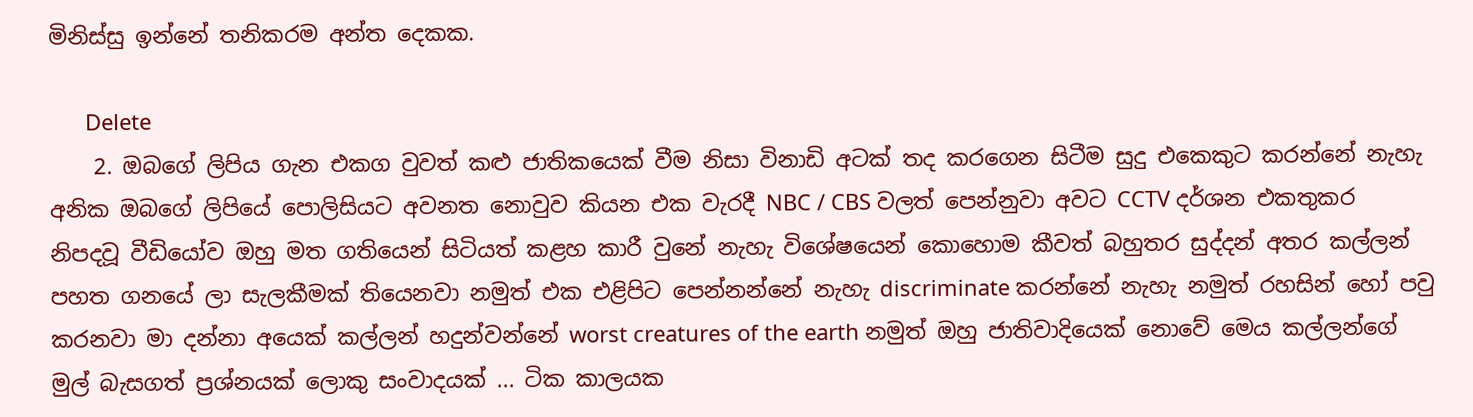මිනිස්සු ඉන්නේ තනිකරම අන්ත දෙකක.

      Delete
    2. ඔබගේ ලිපිය ගැන එකග වුවත් කළු ජාතිකයෙක් වීම නිසා විනාඩි අටක් තද කරගෙන සිටීම සුදු එකෙකුට කරන්නේ නැහැ අනික ඔබගේ ලිපියේ පොලිසියට අවනත නොවුව කියන එක වැරදී NBC / CBS වලත් පෙන්නුවා අවට CCTV දර්ශන එකතුකර නිපදවූ වීඩියෝව ඔහු මත ගතියෙන් සිටියත් කළහ කාරී වුනේ නැහැ විශේෂයෙන් කොහොම කීවත් බහුතර සුද්දන් අතර කල්ලන් පහත ගනයේ ලා සැලකීමක් තියෙනවා නමුත් එක එළිපිට පෙන්නන්නේ නැහැ discriminate කරන්නේ නැහැ නමුත් රහසින් හෝ පවු කරනවා මා දන්නා අයෙක් කල්ලන් හදුන්වන්නේ worst creatures of the earth නමුත් ඔහු ජාතිවාදියෙක් නොවේ මෙය කල්ලන්ගේ මුල් බැසගත් ප්‍රශ්නයක් ලොකු සංවාදයක් ... ටික කාලයක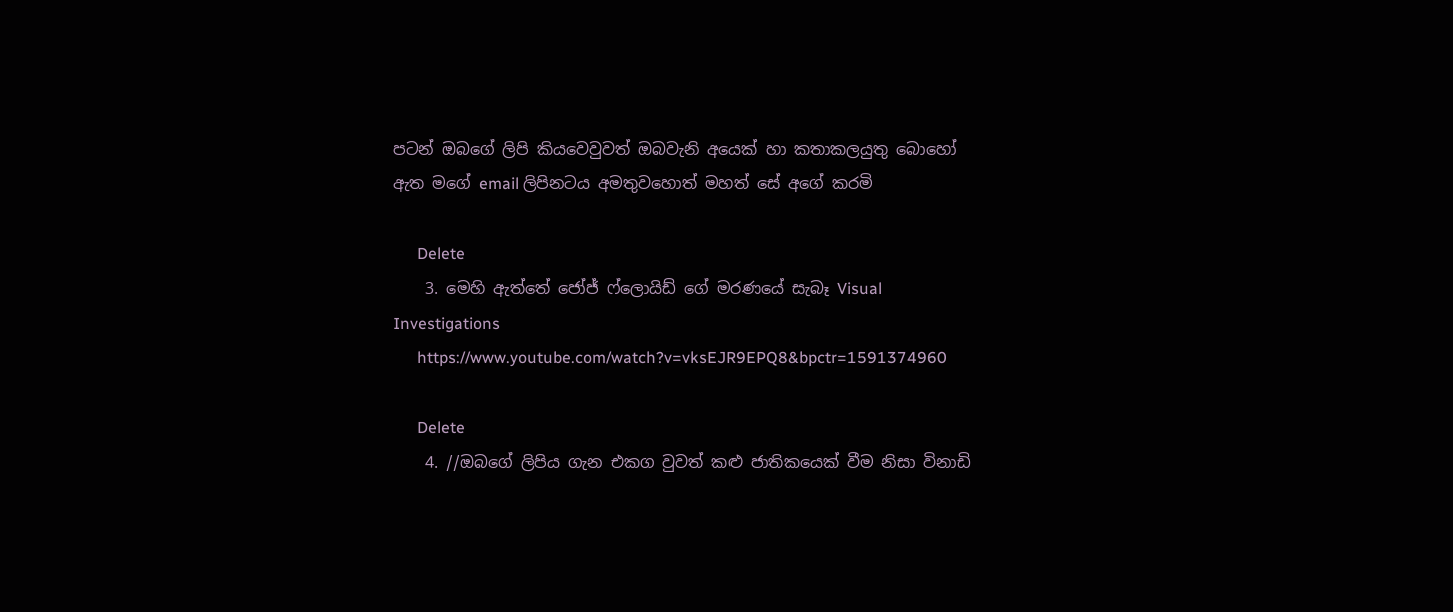පටන් ඔබගේ ලිපි කියවෙවුවත් ඔබවැනි අයෙක් හා කතාකලයුතු බොහෝ ඇත මගේ email ලිපිනටය අමතුවහොත් මහත් සේ අගේ කරමි

      Delete
    3. මෙහි ඇත්තේ ජෝජ් ෆ්ලොයිඩ් ගේ මරණයේ සැබෑ Visual Investigations
      https://www.youtube.com/watch?v=vksEJR9EPQ8&bpctr=1591374960

      Delete
    4. //ඔබගේ ලිපිය ගැන එකග වුවත් කළු ජාතිකයෙක් වීම නිසා විනාඩි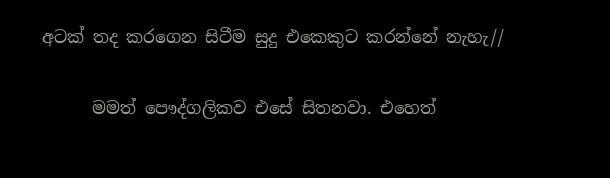අටක් තද කරගෙන සිටීම සුදු එකෙකුට කරන්නේ නැහැ//

      මමත් පෞද්ගලිකව එසේ සිතනවා. එහෙත්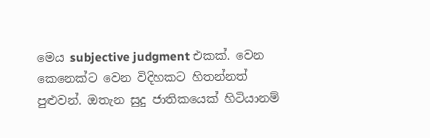මෙය subjective judgment එකක්. වෙන කෙනෙක්ට වෙන විදිහකට හිතන්නත් පුළුවන්. ඔතැන සුදු ජාතිකයෙක් හිටියානම්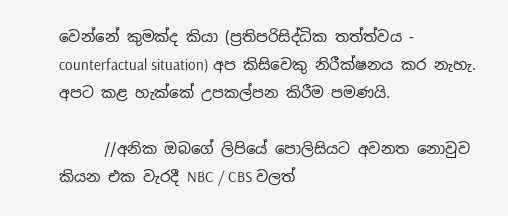වෙන්නේ කුමක්ද කියා (ප්‍රතිපරිසිද්ධික තත්ත්වය - counterfactual situation) අප කිසිවෙකු නිරීක්ෂනය කර නැහැ. අපට කළ හැක්කේ උපකල්පන කිරීම පමණයි.

      //අනික ඔබගේ ලිපියේ පොලිසියට අවනත නොවුව කියන එක වැරදී NBC / CBS වලත්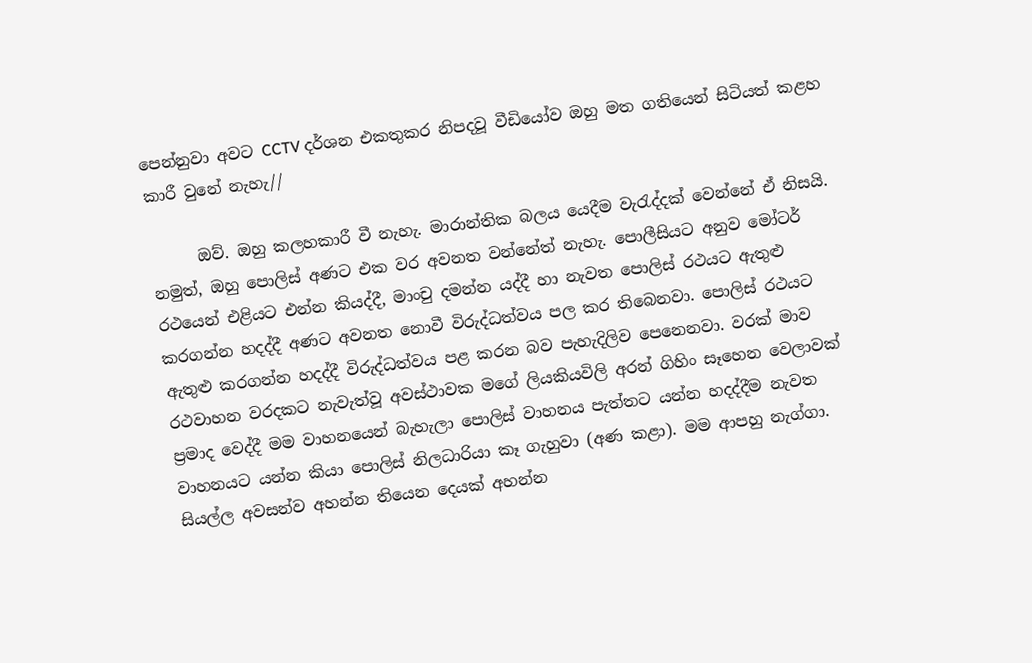පෙන්නුවා අවට CCTV දර්ශන එකතුකර නිපදවූ වීඩියෝව ඔහු මත ගතියෙන් සිටියත් කළහ කාරී වුනේ නැහැ//

      ඔව්. ඔහු කලහකාරී වී නැහැ. මාරාන්තික බලය යෙදීම වැරැද්දක් වෙන්නේ ඒ නිසයි. නමුත්, ඔහු පොලිස් අණට එක වර අවනත වන්නේත් නැහැ. පොලීසියට අනුව මෝටර් රථයෙන් එළියට එන්න කියද්දී, මාංචු දමන්න යද්දී හා නැවත පොලිස් රථයට ඇතුළු කරගන්න හදද්දී අණට අවනත නොවී විරුද්ධත්වය පල කර තිබෙනවා. පොලිස් රථයට ඇතුළු කරගන්න හදද්දී විරුද්ධත්වය පළ කරන බව පැහැදිලිව පෙනෙනවා. වරක් මාව රථවාහන වරදකට නැවැත්වූ අවස්ථාවක මගේ ලියකියවිලි අරන් ගිහිං සෑහෙන වෙලාවක් ප්‍රමාද වෙද්දී මම වාහනයෙන් බැහැලා පොලිස් වාහනය පැත්තට යන්න හදද්දීම නැවත වාහනයට යන්න කියා පොලිස් නිලධාරියා කෑ ගැහුවා (අණ කළා). මම ආපහු නැග්ගා. සියල්ල අවසන්ව අහන්න තියෙන දෙයක් අහන්න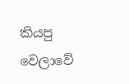කියපු වෙලාවේ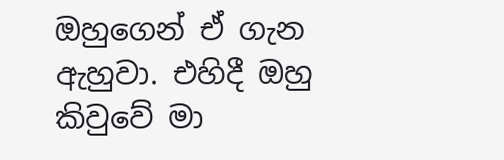ඔහුගෙන් ඒ ගැන ඇහුවා. එහිදී ඔහු කිවුවේ මා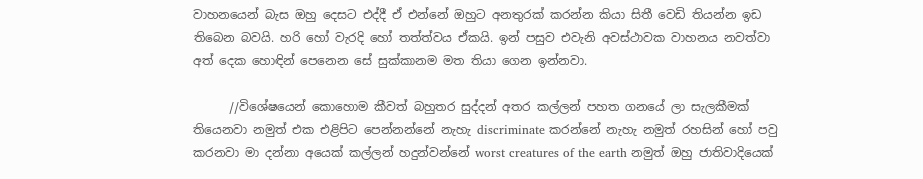වාහනයෙන් බැස ඔහු දෙසට එද්දී ඒ එන්නේ ඔහුට අනතුරක් කරන්න කියා සිතී වෙඩි තියන්න ඉඩ තිබෙන බවයි. හරි හෝ වැරදි හෝ තත්ත්වය ඒකයි. ඉන් පසුව එවැනි අවස්ථාවක වාහනය නවත්වා අත් දෙක හොඳින් පෙනෙන සේ සුක්කානම මත තියා ගෙන ඉන්නවා.

      //විශේෂයෙන් කොහොම කීවත් බහුතර සුද්දන් අතර කල්ලන් පහත ගනයේ ලා සැලකීමක් තියෙනවා නමුත් එක එළිපිට පෙන්නන්නේ නැහැ discriminate කරන්නේ නැහැ නමුත් රහසින් හෝ පවු කරනවා මා දන්නා අයෙක් කල්ලන් හදුන්වන්නේ worst creatures of the earth නමුත් ඔහු ජාතිවාදියෙක්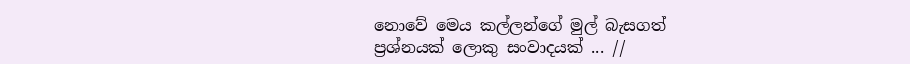නොවේ මෙය කල්ලන්ගේ මුල් බැසගත් ප්‍රශ්නයක් ලොකු සංවාදයක් ... //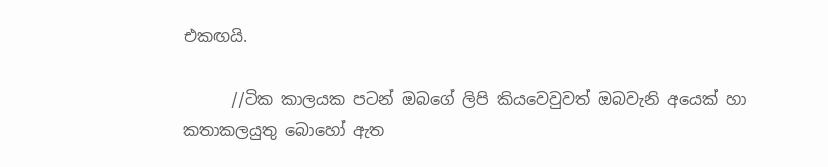එකඟයි.

      //ටික කාලයක පටන් ඔබගේ ලිපි කියවෙවුවත් ඔබවැනි අයෙක් හා කතාකලයුතු බොහෝ ඇත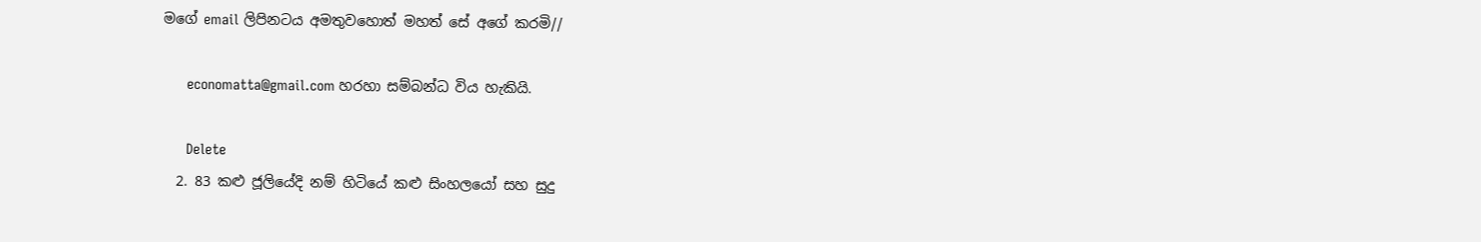මගේ email ලිපිනටය අමතුවහොත් මහත් සේ අගේ කරමි//

      economatta@gmail.com හරහා සම්බන්ධ විය හැකියි.

      Delete
  2. 83 කළු ජූලියේදි නම් හිටියේ කළු සිංහලයෝ සහ සුදු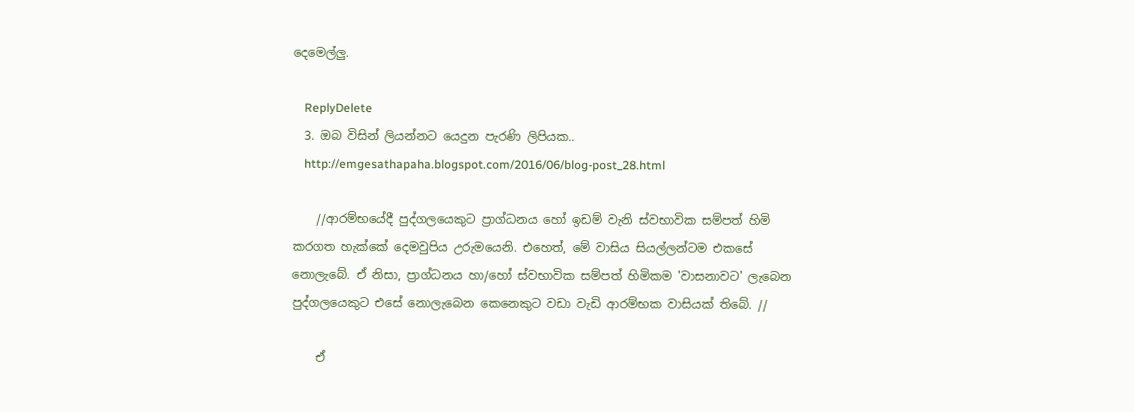දෙමෙල්ලු.

    ReplyDelete
  3. ඔබ විසින් ලියන්නට යෙදුන පැරණි ලිපියක..
    http://emgesathapaha.blogspot.com/2016/06/blog-post_28.html

    //ආරම්භයේදී පුද්ගලයෙකුට ප්‍රාග්ධනය හෝ ඉඩම් වැනි ස්වභාවික සම්පත් හිමි කරගත හැක්කේ දෙමවුපිය උරුමයෙනි. එහෙත්, මේ වාසිය සියල්ලන්ටම එකසේ නොලැබේ. ඒ නිසා, ප්‍රාග්ධනය හා/හෝ ස්වභාවික සම්පත් හිමිකම 'වාසනාවට' ලැබෙන පුද්ගලයෙකුට එසේ නොලැබෙන කෙනෙකුට වඩා වැඩි ආරම්භක වාසියක් තිබේ. //

    ඒ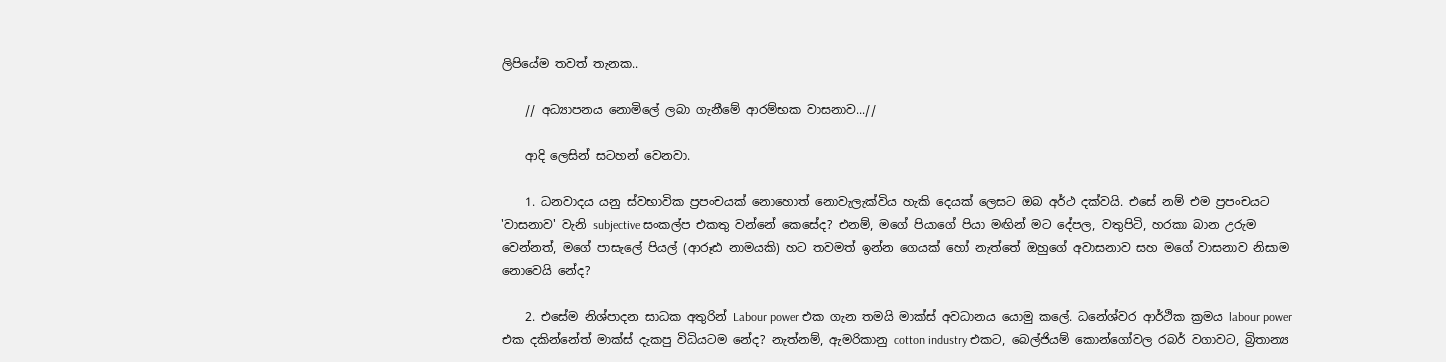ලිපියේම තවත් තැනක..

    // අධ්‍යාපනය නොමිලේ ලබා ගැනීමේ ආරම්භක වාසනාව...//

    ආදි ලෙසින් සටහන් වෙනවා.

    1. ධනවාදය යනු ස්වභාවික ප්‍රපංචයක් නොහොත් නොවැලැක්විය හැකි දෙයක් ලෙසට ඔබ අර්ථ දක්වයි. එසේ නම් එම ප්‍රපංචයට 'වාසනාව' වැනි subjective සංකල්ප එකතු වන්නේ කෙසේද? එනම්, මගේ පියාගේ පියා මඟින් මට දේපල, වතුපිටි, හරකා බාන උරුම වෙන්නත්, මගේ පාසැලේ පියල් (ආරූඪ නාමයකි) හට තවමත් ඉන්න ගෙයක් හෝ නැත්තේ ඔහුගේ අවාසනාව සහ මගේ වාසනාව නිසාම නොවෙයි නේද?

    2. එසේම නිශ්පාදන සාධක අතුරින් Labour power එක ගැන තමයි මාක්ස් අවධානය යොමු කලේ. ධනේශ්වර ආර්ථික ක්‍රමය labour power එක දකින්නේත් මාක්ස් දැකපු විධියටම නේද? නැත්නම්, ඇමරිකානු cotton industry එකට, බෙල්ජියම් කොන්ගෝවල රබර් වගාවට, බ්‍රිතාන්‍ය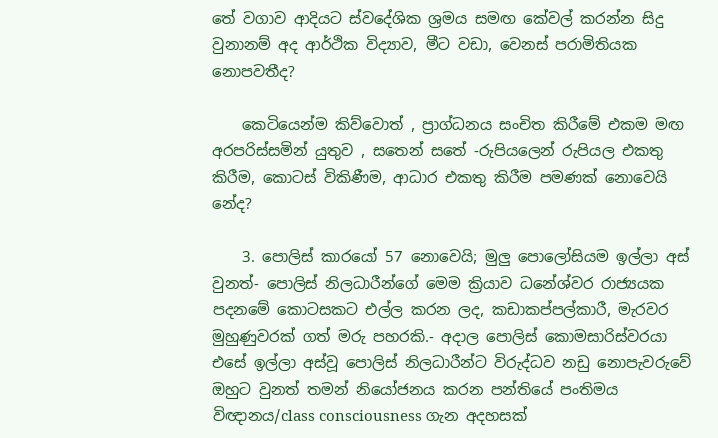තේ වගාව ආදියට ස්වදේශික ශ්‍රමය සමඟ කේවල් කරන්න සිදු වුනානම් අද ආර්ථික විද්‍යාව, මීට වඩා, වෙනස් පරාමිතියක නොපවතීද?

    කෙටියෙන්ම කිව්වොත් , ප්‍රාග්ධනය සංචිත කිරීමේ එකම මඟ අරපරිස්සමින් යුතුව , සතෙන් සතේ -රුපියලෙන් රුපියල එකතු කිරීම, කොටස් විකිණීම, ආධාර එකතු කිරීම පමණක් නොවෙයි නේද?

    3. පොලිස් කාරයෝ 57 නොවෙයි; මුලු පොලෝසියම ඉල්ලා අස් වුනත්- පොලිස් නිලධාරීන්ගේ මෙම ක්‍රියාව ධනේශ්වර රාජ්‍යයක පදනමේ කොටසකට එල්ල කරන ලද, කඩාකප්පල්කාරී, මැරවර මුහුණුවරක් ගත් මරු පහරකි.- අදාල පොලිස් කොමසාරිස්වරයා එසේ ඉල්ලා අස්වූ පොලිස් නිලධාරීන්ට විරුද්ධව නඩු නොපැවරුවේ ඔහුට වුනත් තමන් නියෝජනය කරන පන්තියේ පංතිමය විඥානය/class consciousness ගැන අදහසක්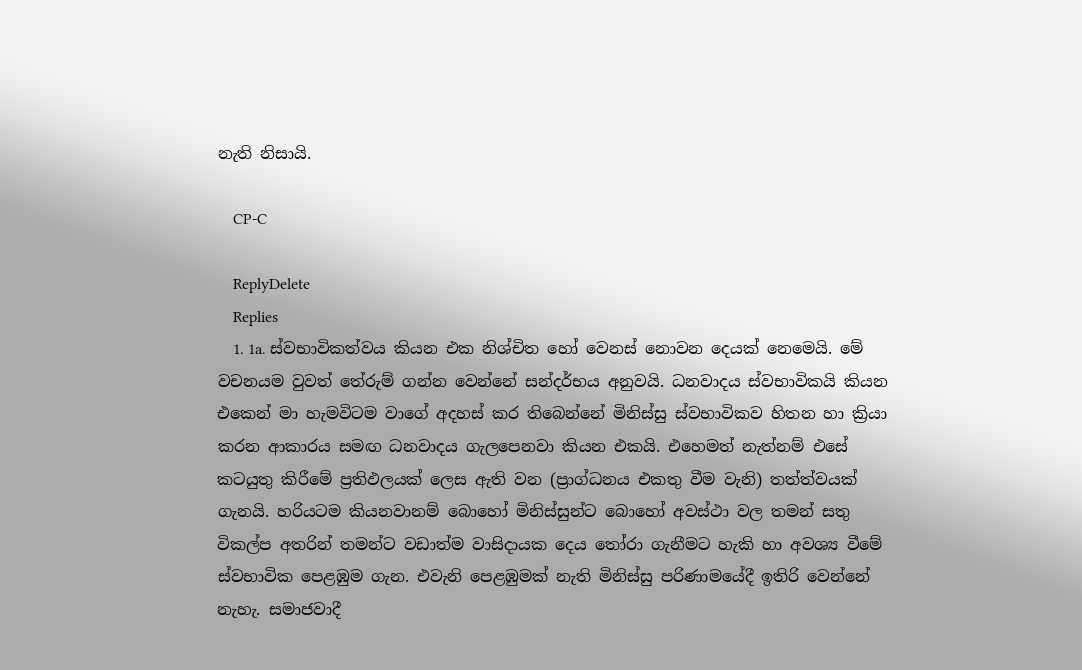නැති නිසායි.

    CP-C

    ReplyDelete
    Replies
    1. 1a. ස්වභාවිකත්වය කියන එක නිශ්චිත හෝ වෙනස් නොවන දෙයක් නෙමෙයි. මේ වචනයම වුවත් තේරුම් ගන්න වෙන්නේ සන්දර්භය අනුවයි. ධනවාදය ස්වභාවිකයි කියන එකෙන් මා හැමවිටම වාගේ අදහස් කර තිබෙන්නේ මිනිස්සු ස්වභාවිකව හිතන හා ක්‍රියා කරන ආකාරය සමඟ ධනවාදය ගැලපෙනවා කියන එකයි. එහෙමත් නැත්නම් එසේ කටයුතු කිරීමේ ප්‍රතිඵලයක් ලෙස ඇති වන (ප්‍රාග්ධනය එකතු වීම වැනි) තත්ත්වයක් ගැනයි. හරියටම කියනවානම් බොහෝ මිනිස්සුන්ට බොහෝ අවස්ථා වල තමන් සතු විකල්ප අතරින් තමන්ට වඩාත්ම වාසිදායක දෙය තෝරා ගැනීමට හැකි හා අවශ්‍ය වීමේ ස්වභාවික පෙළඹුම ගැන. එවැනි පෙළඹුමක් නැති මිනිස්සු පරිණාමයේදී ඉතිරි වෙන්නේ නැහැ. සමාජවාදී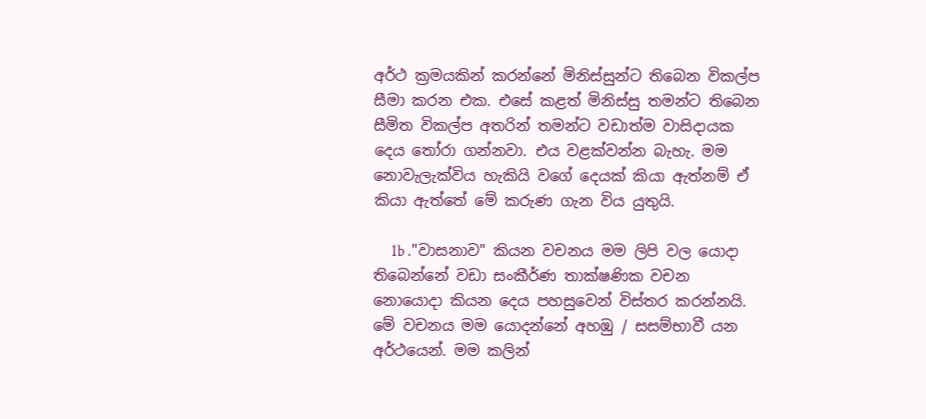අර්ථ ක්‍රමයකින් කරන්නේ මිනිස්සුන්ට තිබෙන විකල්ප සීමා කරන එක. එසේ කළත් මිනිස්සු තමන්ට තිබෙන සීමිත විකල්ප අතරින් තමන්ට වඩාත්ම වාසිදායක දෙය තෝරා ගන්නවා. එය වළක්වන්න බැහැ. මම නොවැලැක්විය හැකියි වගේ දෙයක් කියා ඇත්නම් ඒ කියා ඇත්තේ මේ කරුණ ගැන විය යුතුයි.

      1b ."වාසනාව" කියන වචනය මම ලිපි වල යොදා තිබෙන්නේ වඩා සංකීර්ණ තාක්ෂණික වචන නොයොදා කියන දෙය පහසුවෙන් විස්තර කරන්නයි. මේ වචනය මම යොදන්නේ අහඹු / සසම්භාවී යන අර්ථයෙන්. මම කලින්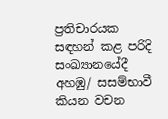ප්‍රතිචාරයක සඳහන් කළ පරිදි සංඛ්‍යානයේදී අහඹු/ සසම්භාවී කියන වචන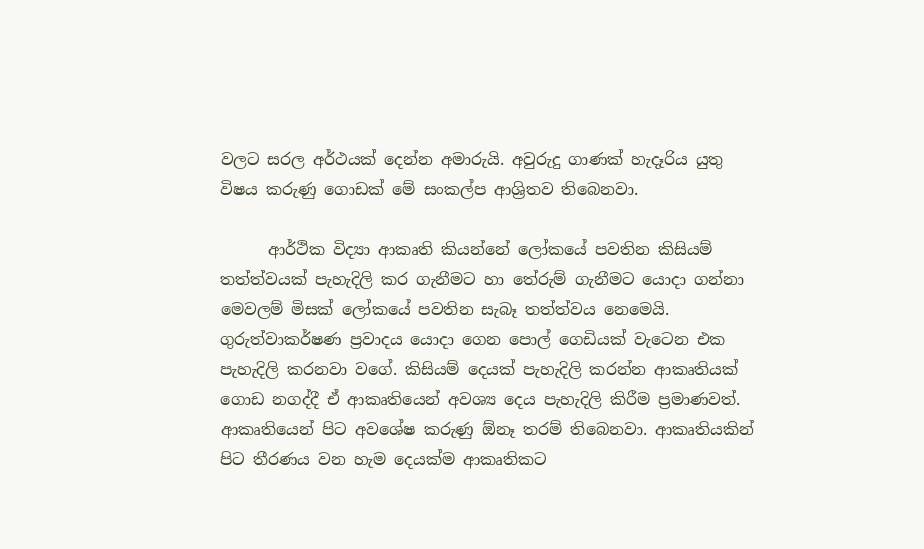වලට සරල අර්ථයක් දෙන්න අමාරුයි. අවුරුදු ගාණක් හැදෑරිය යුතු විෂය කරුණු ගොඩක් මේ සංකල්ප ආශ්‍රිතව තිබෙනවා.

      ආර්ථික විද්‍යා ආකෘති කියන්නේ ලෝකයේ පවතින කිසියම් තත්ත්වයක් පැහැදිලි කර ගැනීමට හා තේරුම් ගැනීමට යොදා ගන්නා මෙවලම් මිසක් ලෝකයේ පවතින සැබෑ තත්ත්වය නෙමෙයි. ගුරුත්වාකර්ෂණ ප්‍රවාදය යොදා ගෙන පොල් ගෙඩියක් වැටෙන එක පැහැදිලි කරනවා වගේ. කිසියම් දෙයක් පැහැදිලි කරන්න ආකෘතියක් ගොඩ නගද්දී ඒ ආකෘතියෙන් අවශ්‍ය දෙය පැහැදිලි කිරීම ප්‍රමාණවත්. ආකෘතියෙන් පිට අවශේෂ කරුණු ඕනෑ තරම් තිබෙනවා. ආකෘතියකින් පිට තීරණය වන හැම දෙයක්ම ආකෘතිකට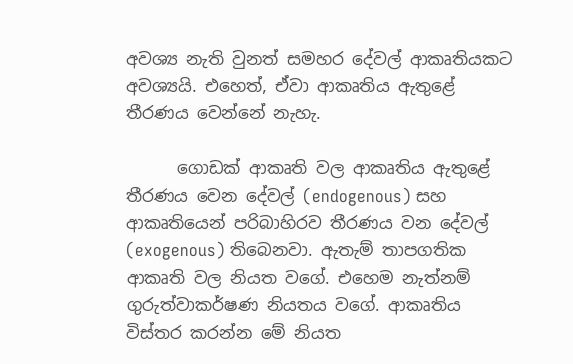අවශ්‍ය නැති වුනත් සමහර දේවල් ආකෘතියකට අවශ්‍යයි. එහෙත්, ඒවා ආකෘතිය ඇතුළේ තීරණය වෙන්නේ නැහැ.

      ගොඩක් ආකෘති වල ආකෘතිය ඇතුළේ තීරණය වෙන දේවල් (endogenous) සහ ආකෘතියෙන් පරිබාහිරව තීරණය වන දේවල් (exogenous) තිබෙනවා. ඇතැම් තාපගතික ආකෘති වල නියත වගේ. එහෙම නැත්නම් ගුරුත්වාකර්ෂණ නියතය වගේ. ආකෘතිය විස්තර කරන්න මේ නියත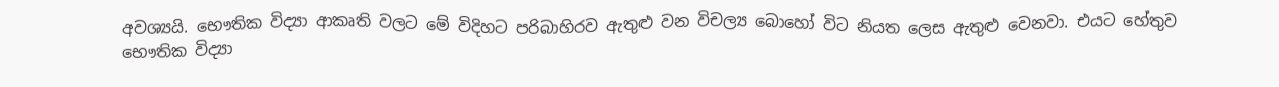අවශ්‍යයි. භෞතික විද්‍යා ආකෘති වලට මේ විදිහට පරිබාහිරව ඇතුළු වන විචල්‍ය බොහෝ විට නියත ලෙස ඇතුළු වෙනවා. එයට හේතුව භෞතික විද්‍යා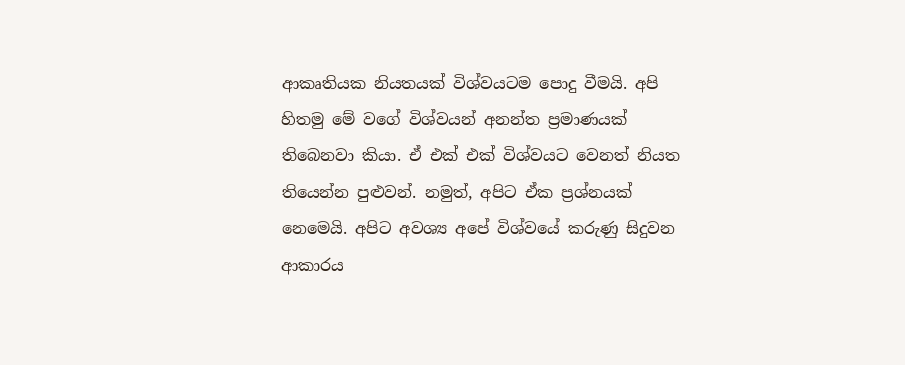ආකෘතියක නියතයක් විශ්වයටම පොදු වීමයි. අපි හිතමු මේ වගේ විශ්වයන් අනන්ත ප්‍රමාණයක් තිබෙනවා කියා. ඒ එක් එක් විශ්වයට වෙනත් නියත තියෙන්න පුළුවන්. නමුත්, අපිට ඒක ප්‍රශ්නයක් නෙමෙයි. අපිට අවශ්‍ය අපේ විශ්වයේ කරුණු සිදුවන ආකාරය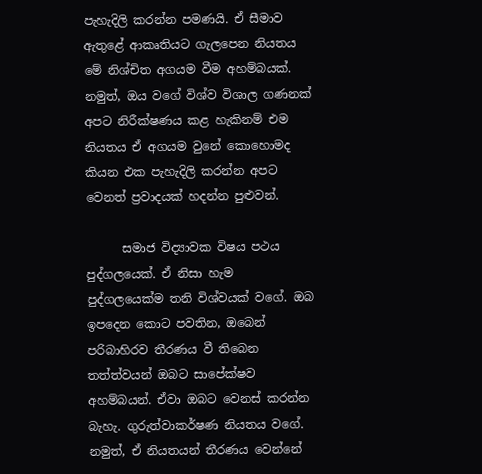පැහැදිලි කරන්න පමණයි. ඒ සීමාව ඇතුළේ ආකෘතියට ගැලපෙන නියතය මේ නිශ්චිත අගයම වීම අහම්බයක්. නමුත්, ඔය වගේ විශ්ව විශාල ගණනක් අපට නිරීක්ෂණය කළ හැකිනම් එම නියතය ඒ අගයම වුනේ කොහොමද කියන එක පැහැදිලි කරන්න අපට වෙනත් ප්‍රවාදයක් හදන්න පුළුවන්.

      සමාජ විද්‍යාවක විෂය පථය පුද්ගලයෙක්. ඒ නිසා හැම පුද්ගලයෙක්ම තනි විශ්වයක් වගේ. ඔබ ඉපදෙන කොට පවතින, ඔබෙන් පරිබාහිරව තීරණය වී තිබෙන තත්ත්වයන් ඔබට සාපේක්ෂව අහම්බයන්. ඒවා ඔබට වෙනස් කරන්න බැහැ. ගුරුත්වාකර්ෂණ නියතය වගේ. නමුත්, ඒ නියතයන් තීරණය වෙන්නේ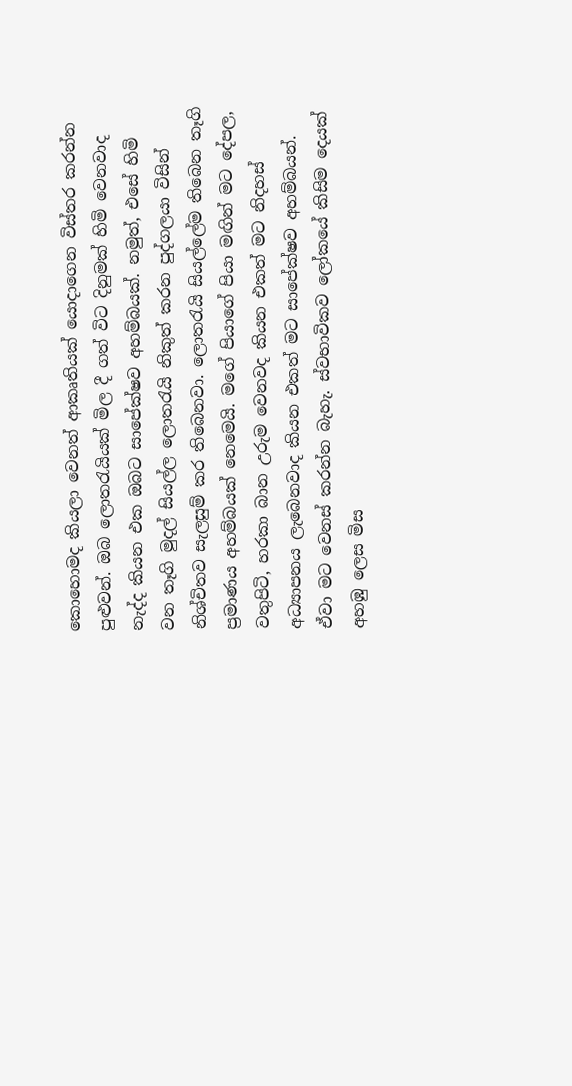කොහොමද කියලා වෙනත් ආකෘතියක් යොදාගෙන විස්තර කරන්න පුළුවන්. ඔබ ලොතරැයියක් මිල දී ගත් විට දිනුමක් හිමි වෙනවාද නැද්ද කියන එක ඔබට සාපේක්ෂව අහම්බයක්. නමුත්, එසේ හිමි වන තෑගි මුදල් සියල්ල ලොතරැයි නිකුත් කරන පුද්ගලයා විසින් නිශ්චිතව සැලසුම් කර තිබෙනවා. ලොතරැයි සියල්ලේම තිබෙන තෑගි ප්‍රමාණය අහම්බයක් නෙමෙයි. මගේ පියාගේ පියා මඟින් මට දේපල, වතුපිටි, හරකා බාන උරුම වෙනවද කියන එකත් මට නිදහස් අධ්‍යාපනය ලැබෙනවාද කියන එකත් මට සාපේක්ෂව අහම්බයන්. ඒවා මට වෙනස් කරන්න බැහැ. ස්වභාවිකව ලෝකයේ කිසිම දෙයක් අහඹු ලෙස මිස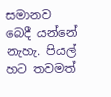සමානව බෙදී යන්නේ නැහැ. පියල් හට තවමත්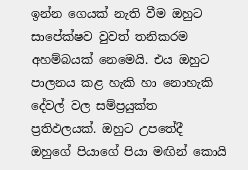ඉන්න ගෙයක් නැති වීම ඔහුට සාපේක්ෂව වුවත් තනිකරම අහම්බයක් නෙමෙයි. එය ඔහුට පාලනය කළ හැකි හා නොහැකි දේවල් වල සම්ප්‍රයුක්ත ප්‍රතිඵලයක්. ඔහුට උපතේදී ඔහුගේ පියාගේ පියා මඟින් කොයි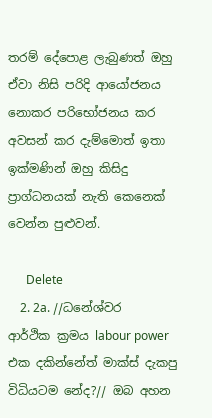තරම් දේපොළ ලැබුණත් ඔහු ඒවා නිසි පරිදි ආයෝජනය නොකර පරිභෝජනය කර අවසන් කර දැම්මොත් ඉතා ඉක්මණින් ඔහු කිසිදු ප්‍රාග්ධනයක් නැති කෙනෙක් වෙන්න පුළුවන්.

      Delete
    2. 2a. //ධනේශ්වර ආර්ථික ක්‍රමය labour power එක දකින්නේත් මාක්ස් දැකපු විධියටම නේද?// ඔබ අහන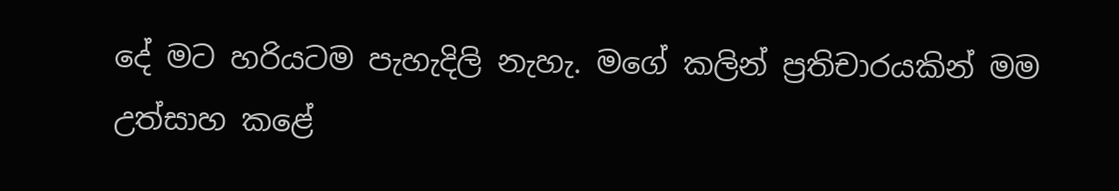දේ මට හරියටම පැහැදිලි නැහැ. මගේ කලින් ප්‍රතිචාරයකින් මම උත්සාහ කළේ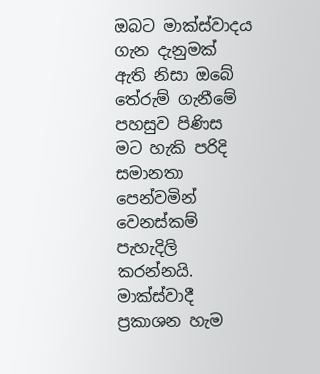ඔබට මාක්ස්වාදය ගැන දැනුමක් ඇති නිසා ඔබේ තේරුම් ගැනීමේ පහසුව පිණිස මට හැකි පරිදි සමානතා පෙන්වමින් වෙනස්කම් පැහැදිලි කරන්නයි. මාක්ස්වාදී ප්‍රකාශන හැම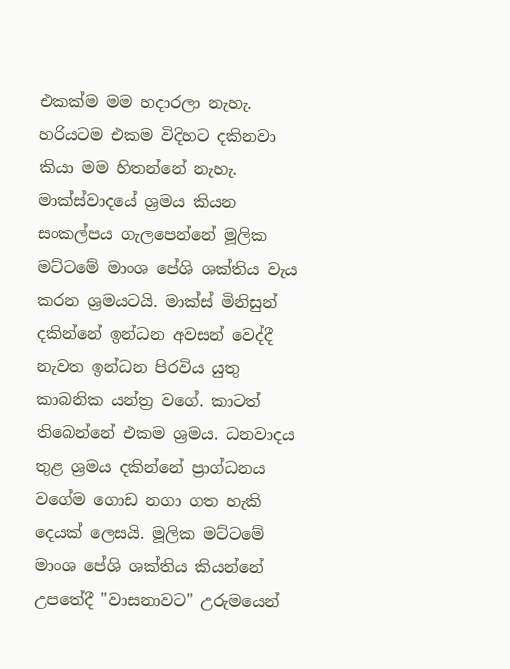එකක්ම මම හදාරලා නැහැ. හරියටම එකම විදිහට දකිනවා කියා මම හිතන්නේ නැහැ. මාක්ස්වාදයේ ශ්‍රමය කියන සංකල්පය ගැලපෙන්නේ මූලික මට්ටමේ මාංශ පේශි ශක්තිය වැය කරන ශ්‍රමයටයි. මාක්ස් මිනිසුන් දකින්නේ ඉන්ධන අවසන් වෙද්දී නැවත ඉන්ධන පිරවිය යුතු කාබනික යන්ත්‍ර වගේ. කාටත් තිබෙන්නේ එකම ශ්‍රමය. ධනවාදය තුළ ශ්‍රමය දකින්නේ ප්‍රාග්ධනය වගේම ගොඩ නගා ගත හැකි දෙයක් ලෙසයි. මූලික මට්ටමේ මාංශ පේශි ශක්තිය කියන්නේ උපතේදී "වාසනාවට" උරුමයෙන්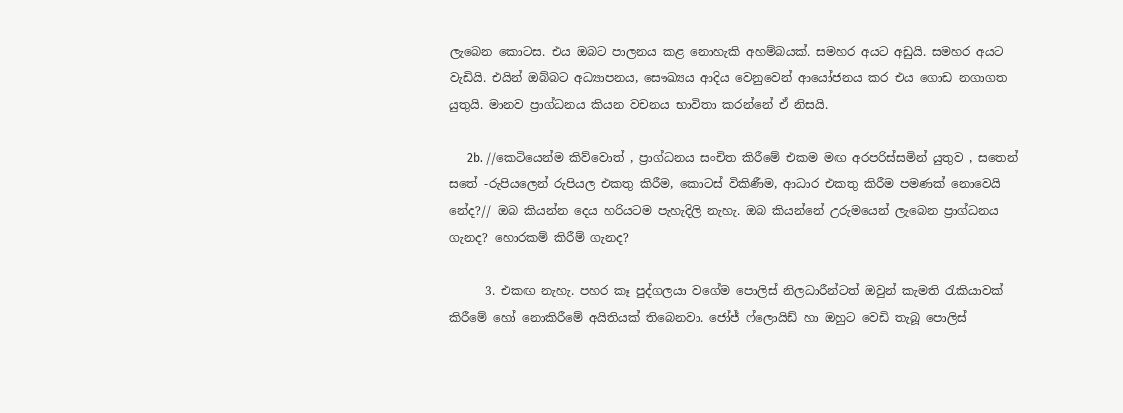ලැබෙන කොටස. එය ඔබට පාලනය කළ නොහැකි අහම්බයක්. සමහර අයට අඩුයි. සමහර අයට වැඩියි. එයින් ඔබ්බට අධ්‍යාපනය, සෞඛ්‍යය ආදිය වෙනුවෙන් ආයෝජනය කර එය ගොඩ නගාගත යුතුයි. මානව ප්‍රාග්ධනය කියන වචනය භාවිතා කරන්නේ ඒ නිසයි.

      2b. //කෙටියෙන්ම කිව්වොත් , ප්‍රාග්ධනය සංචිත කිරීමේ එකම මඟ අරපරිස්සමින් යුතුව , සතෙන් සතේ -රුපියලෙන් රුපියල එකතු කිරීම, කොටස් විකිණීම, ආධාර එකතු කිරීම පමණක් නොවෙයි නේද?// ඔබ කියන්න දෙය හරියටම පැහැදිලි නැහැ. ඔබ කියන්නේ උරුමයෙන් ලැබෙන ප්‍රාග්ධනය ගැනද? හොරකම් කිරීම් ගැනද?

      3. එකඟ නැහැ. පහර කෑ පුද්ගලයා වගේම පොලිස් නිලධාරීන්ටත් ඔවුන් කැමති රැකියාවක් කිරීමේ හෝ නොකිරීමේ අයිතියක් තිබෙනවා. ජෝජ් ෆ්ලොයිඩ් හා ඔහුට වෙඩි තැබූ පොලිස්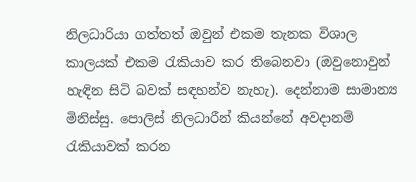නිලධාරියා ගත්තත් ඔවුන් එකම තැනක විශාල කාලයක් එකම රැකියාව කර තිබෙනවා (ඔවුනොවුන් හැඳින සිටි බවක් සඳහන්ව නැහැ). දෙන්නාම සාමාන්‍ය මිනිස්සු. පොලිස් නිලධාරීන් කියන්නේ අවදානම් රැකියාවක් කරන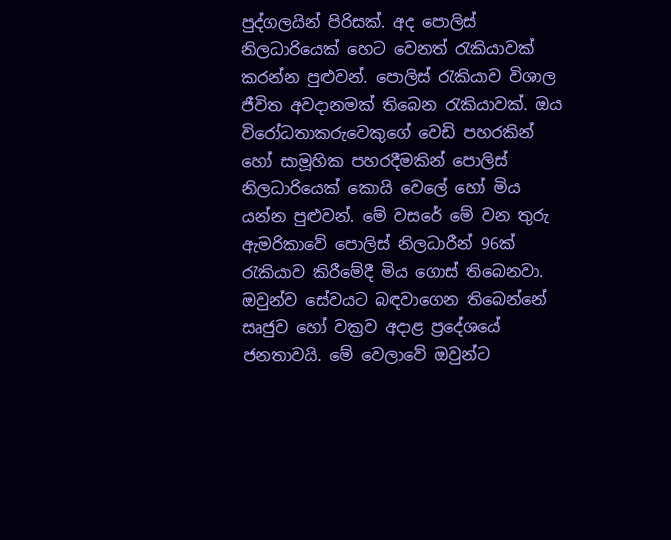පුද්ගලයින් පිරිසක්. අද පොලිස් නිලධාරියෙක් හෙට වෙනත් රැකියාවක් කරන්න පුළුවන්. පොලිස් රැකියාව විශාල ජීවිත අවදානමක් තිබෙන රැකියාවක්. ඔය විරෝධතාකරුවෙකුගේ වෙඩි පහරකින් හෝ සාමූහික පහරදීමකින් පොලිස් නිලධාරියෙක් කොයි වෙලේ හෝ මිය යන්න පුළුවන්. මේ වසරේ මේ වන තුරු ඇමරිකාවේ පොලිස් නිලධාරීන් 96ක් රැකියාව කිරීමේදී මිය ගොස් තිබෙනවා. ඔවුන්ව සේවයට බඳවාගෙන තිබෙන්නේ සෘජුව හෝ වක්‍රව අදාළ ප්‍රදේශයේ ජනතාවයි. මේ වෙලාවේ ඔවුන්ට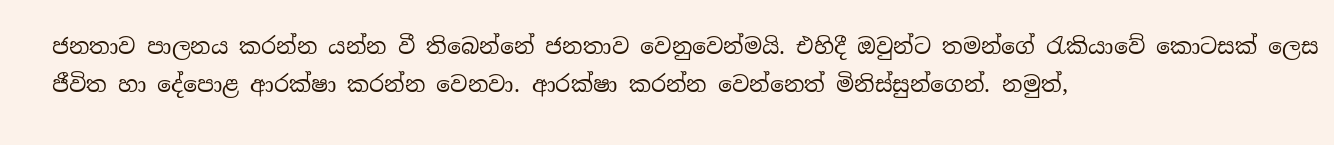ජනතාව පාලනය කරන්න යන්න වී තිබෙන්නේ ජනතාව වෙනුවෙන්මයි. එහිදී ඔවුන්ට තමන්ගේ රැකියාවේ කොටසක් ලෙස ජීවිත හා දේපොළ ආරක්ෂා කරන්න වෙනවා. ආරක්ෂා කරන්න වෙන්නෙත් මිනිස්සුන්ගෙන්. නමුත්,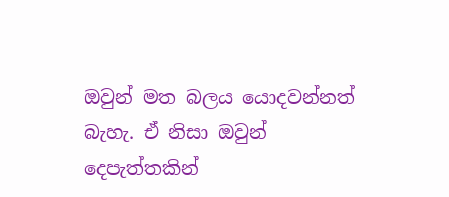ඔවුන් මත බලය යොදවන්නත් බැහැ. ඒ නිසා ඔවුන් දෙපැත්තකින්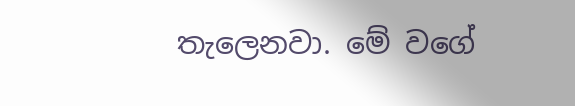තැලෙනවා. මේ වගේ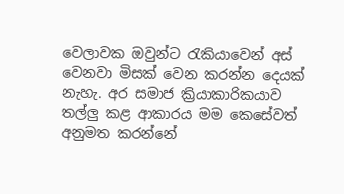වෙලාවක ඔවුන්ට රැකියාවෙන් අස් වෙනවා මිසක් වෙන කරන්න දෙයක් නැහැ. අර සමාජ ක්‍රියාකාරිකයාව තල්ලු කළ ආකාරය මම කෙසේවත් අනුමත කරන්නේ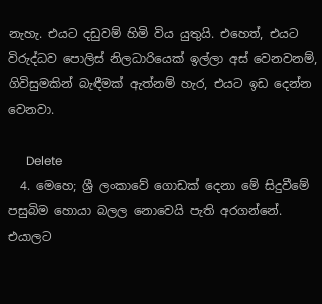නැහැ. එයට දඩුවම් හිමි විය යුතුයි. එහෙත්, එයට විරුද්ධව පොලිස් නිලධාරියෙක් ඉල්ලා අස් වෙනවනම්, ගිවිසුමකින් බැඳීමක් ඇත්නම් හැර, එයට ඉඩ දෙන්න වෙනවා.

      Delete
  4. මෙහෙ; ශ්‍රී ලංකාවේ ගොඩක් දෙනා මේ සිදුවීමේ පසුබිම හොයා බලල නොවෙයි පැති අරගන්නේ. එයාලට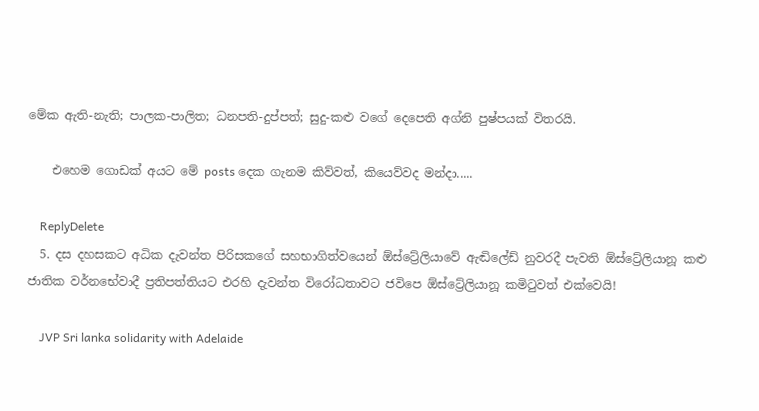මේක ඇති-නැති; පාලක-පාලිත; ධනපති-දුප්පත්; සුදු-කළු වගේ දෙපෙති අග්නි පුෂ්පයක් විතරයි.

    එහෙම ගොඩක් අයට මේ posts දෙක ගැනම කිව්වත්, කියෙව්වද මන්දා.....

    ReplyDelete
  5. දස දහසකට අධික දැවන්ත පිරිසකගේ සහභාගිත්වයෙන් ඕස්ට්‍රේලියාවේ ඇඬිලේඩ් නුවරදී පැවති ඕස්ට්‍රේලියානූ කළු ජාතික වර්නභේවාදී ප්‍රතිපත්තියට එරහි දැවන්ත විරෝධතාවට ජවිපෙ ඕස්ට්‍රේලියානූ කමිටුවත් එක්වෙයි!

    JVP Sri lanka solidarity with Adelaide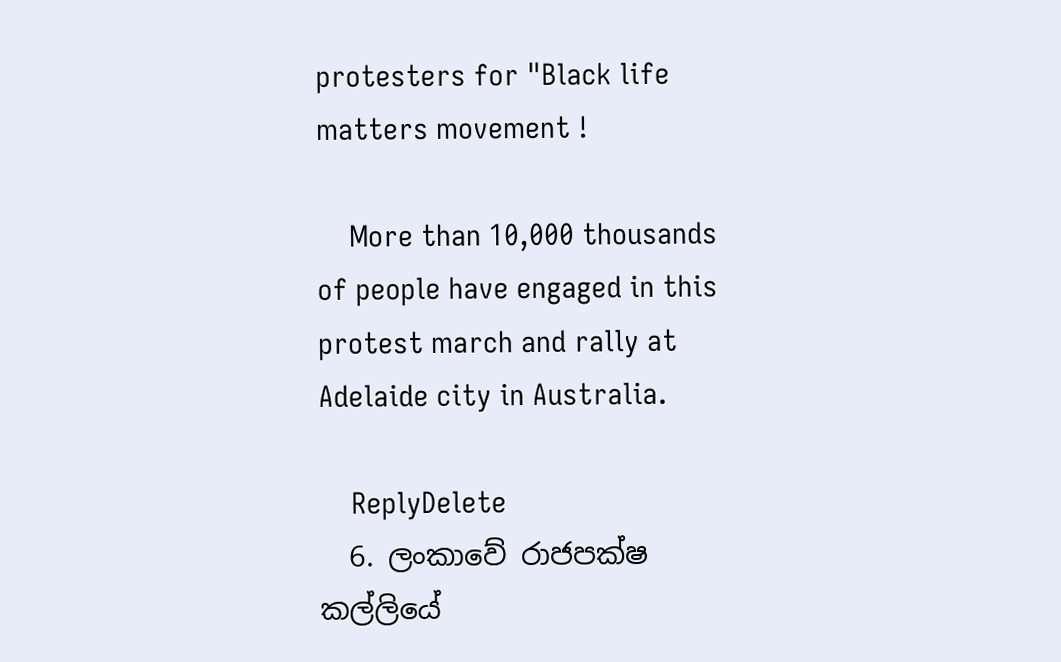protesters for "Black life matters movement !

    More than 10,000 thousands of people have engaged in this protest march and rally at Adelaide city in Australia.

    ReplyDelete
  6. ලංකාවේ රාජපක්ෂ කල්ලියේ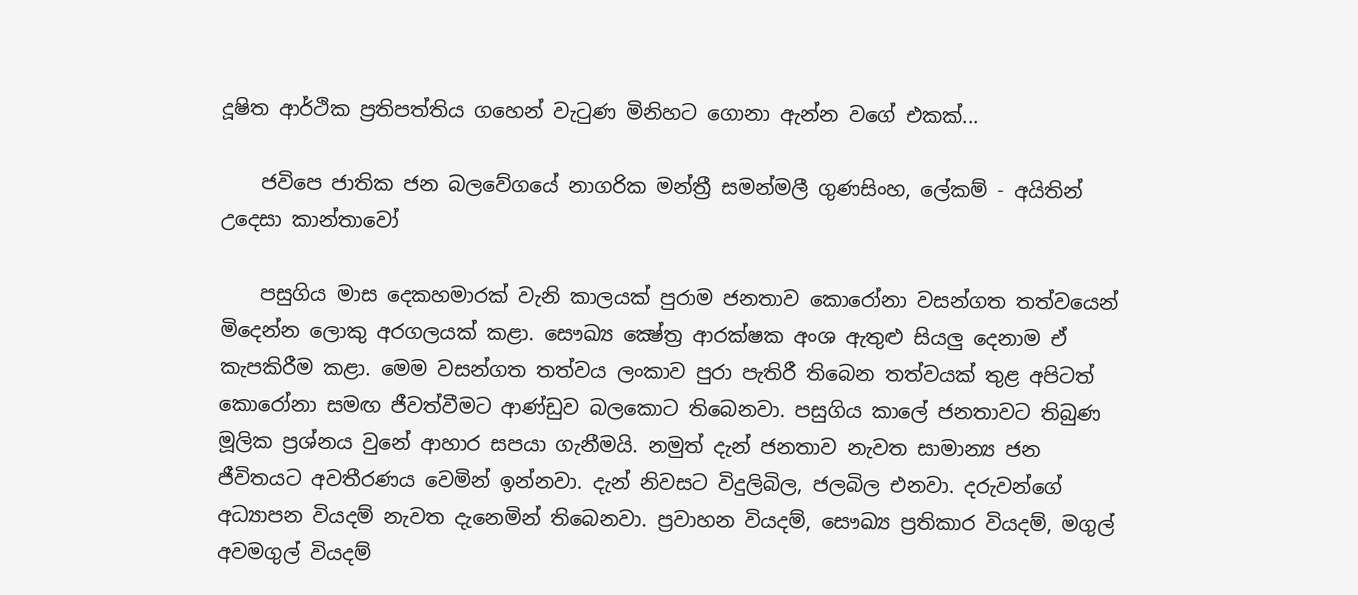දූෂිත ආර්ථික ප්‍රතිපත්තිය ගහෙන් වැටුණ මිනිහට ගොනා ඇන්න වගේ එකක්...

    ජවිපෙ ජාතික ජන බලවේගයේ නාගරික මන්ත්‍රී සමන්මලී ගුණසිංහ, ලේකම් - අයිතින් උදෙසා කාන්තාවෝ

    පසුගිය මාස දෙකහමාරක් වැනි කාලයක් පුරාම ජනතාව කොරෝනා වසන්ගත තත්වයෙන් මිදෙන්න ලොකු අරගලයක් කළා. සෞඛ්‍ය ක්‍ෂේත්‍ර ආරක්ෂක අංශ ඇතුළු සියලු දෙනාම ඒ කැපකිරීම කළා. මෙම වසන්ගත තත්වය ලංකාව පුරා පැතිරී තිබෙන තත්වයක් තුළ අපිටත් කොරෝනා සමඟ ජීවත්වීමට ආණ්ඩුව බලකොට තිබෙනවා. පසුගිය කාලේ ජනතාවට තිබුණ මූලික ප්‍රශ්නය වුනේ ආහාර සපයා ගැනීමයි. නමුත් දැන් ජනතාව නැවත සාමාන්‍ය ජන ජීවිතයට අවතීරණය වෙමින් ඉන්නවා. දැන් නිවසට විදුලිබිල, ජලබිල එනවා. දරුවන්ගේ අධ්‍යාපන වියදම් නැවත දැනෙමින් තිබෙනවා. ප්‍රවාහන වියදම්, සෞඛ්‍ය ප්‍රතිකාර වියදම්, මගුල් අවමගුල් වියදම්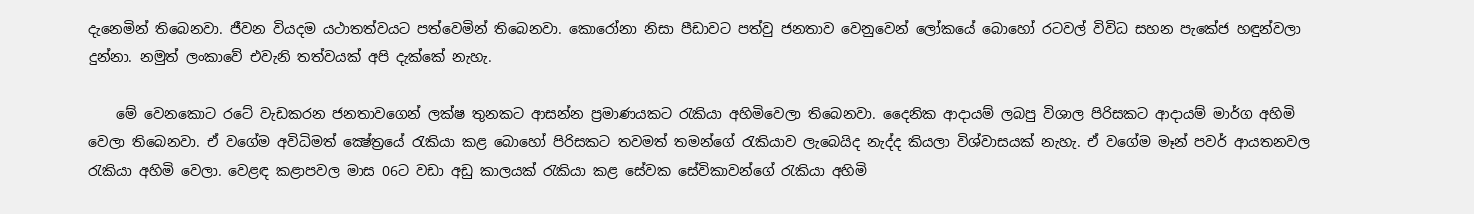දැනෙමින් තිබෙනවා. ජීවන වියදම යථාතත්වයට පත්වෙමින් තිබෙනවා. කොරෝනා නිසා පීඩාවට පත්වු ජනතාව වෙනුවෙන් ලෝකයේ බොහෝ රටවල් විවිධ සහන පැකේජ හඳුන්වලා දුන්නා. නමුත් ලංකාවේ එවැනි තත්වයක් අපි දැක්කේ නැහැ.

    මේ වෙනකොට රටේ වැඩකරන ජනතාවගෙන් ලක්ෂ තුනකට ආසන්න ප්‍රමාණයකට රැකියා අහිමිවෙලා තිබෙනවා. දෛනික ආදායම් ලබපු විශාල පිරිසකට ආදායම් මාර්ග අහිමි වෙලා තිබෙනවා. ඒ වගේම අවිධිමත් ක්‍ෂේත්‍රයේ රැකියා කළ බොහෝ පිරිසකට තවමත් තමන්ගේ රැකියාව ලැබෙයිද නැද්ද කියලා විශ්වාසයක් නැහැ. ඒ වගේම මෑන් පවර් ආයතනවල රැකියා අහිමි වෙලා. වෙළඳ කළාපවල මාස 06ට වඩා අඩු කාලයක් රැකියා කළ සේවක සේවිකාවන්ගේ රැකියා අහිමි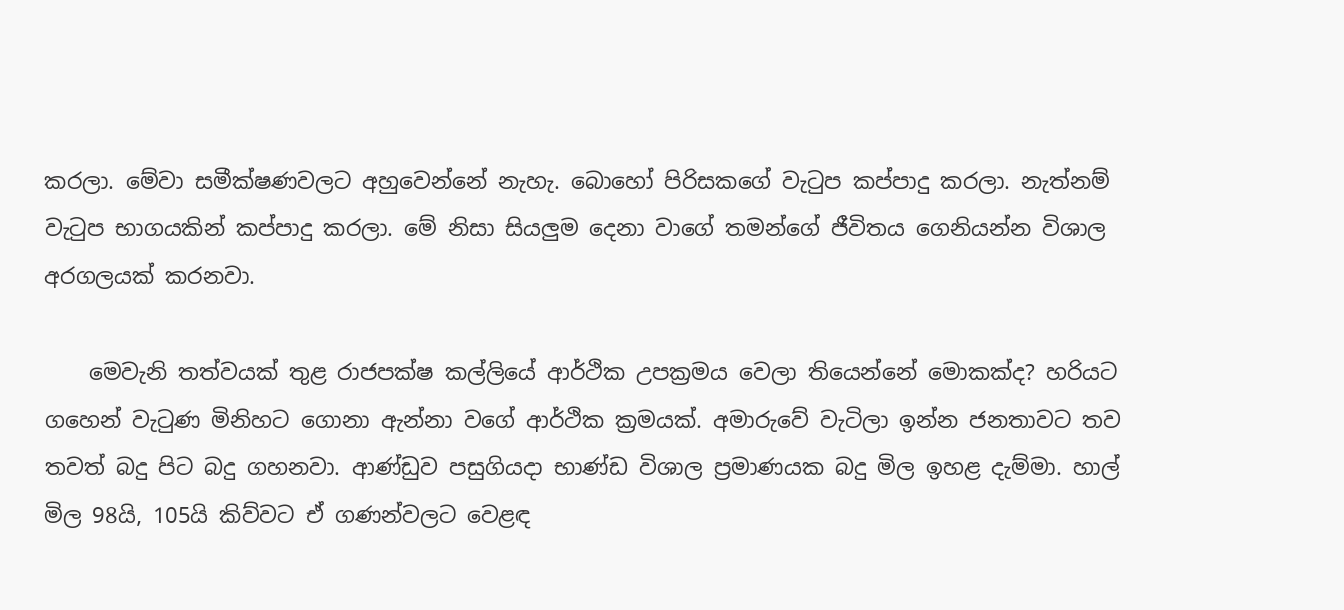කරලා. මේවා සමීක්ෂණවලට අහුවෙන්නේ නැහැ. බොහෝ පිරිසකගේ වැටුප කප්පාදු කරලා. නැත්නම් වැටුප භාගයකින් කප්පාදු කරලා. මේ නිසා සියලුම දෙනා වාගේ තමන්ගේ ජීවිතය ගෙනියන්න විශාල අරගලයක් කරනවා.

    මෙවැනි තත්වයක් තුළ රාජපක්ෂ කල්ලියේ ආර්ථික උපක්‍රමය වෙලා තියෙන්නේ මොකක්ද? හරියට ගහෙන් වැටුණ මිනිහට ගොනා ඇන්නා වගේ ආර්ථික ක්‍රමයක්. අමාරුවේ වැටිලා ඉන්න ජනතාවට තව තවත් බදු පිට බදු ගහනවා. ආණ්ඩුව පසුගියදා භාණ්ඩ විශාල ප්‍රමාණයක බදු මිල ඉහළ දැම්මා. හාල් මිල 98යි, 105යි කිව්වට ඒ ගණන්වලට වෙළඳ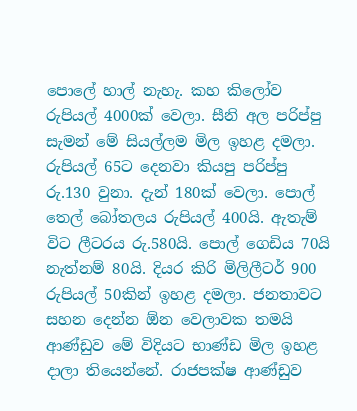පොලේ හාල් නැහැ. කහ කිලෝව රුපියල් 4000ක් වෙලා. සීනි අල පරිප්පු සැමන් මේ සියල්ලම මිල ඉහළ දමලා. රුපියල් 65ට දෙනවා කියපු පරිප්පු රු.130 වුනා. දැන් 180ක් වෙලා. පොල් තෙල් බෝතලය රුපියල් 400යි. ඇතැම් විට ලීටරය රු.580යි. පොල් ගෙඩිය 70යි නැත්නම් 80යි. දියර කිරි මිලිලීටර් 900 රුපියල් 50කින් ඉහළ දමලා. ජනතාවට සහන දෙන්න ඕන වෙලාවක තමයි ආණ්ඩුව මේ විදියට භාණ්ඩ මිල ඉහළ දාලා තියෙන්නේ. රාජපක්ෂ ආණ්ඩුව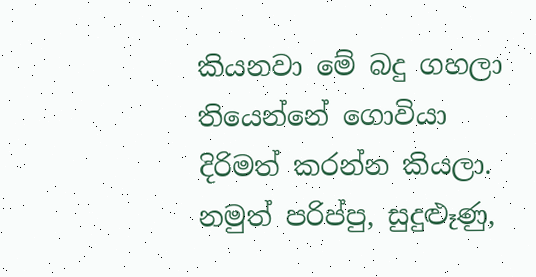කියනවා මේ බදු ගහලා තියෙන්නේ ගොවියා දිරිමත් කරන්න කියලා. නමුත් පරිප්පු, සුදුළුෑණු,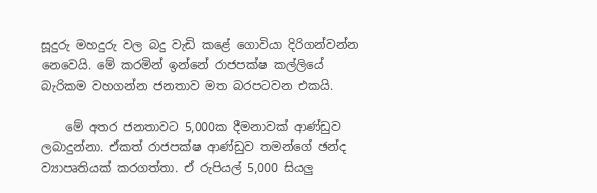සූදුරු මහදුරු වල බදු වැඩි කළේ ගොවියා දිරිගන්වන්න නෙවෙයි. මේ කරමින් ඉන්නේ රාජපක්ෂ කල්ලියේ බැරිකම වහගන්න ජනතාව මත බරපටවන එකයි.

    මේ අතර ජනතාවට 5,000ක දීමනාවක් ආණ්ඩුව ලබාදුන්නා. ඒකත් රාජපක්ෂ ආණ්ඩුව තමන්ගේ ඡන්ද ව්‍යාපෘතියක් කරගත්තා. ඒ රුපියල් 5,000 සියලු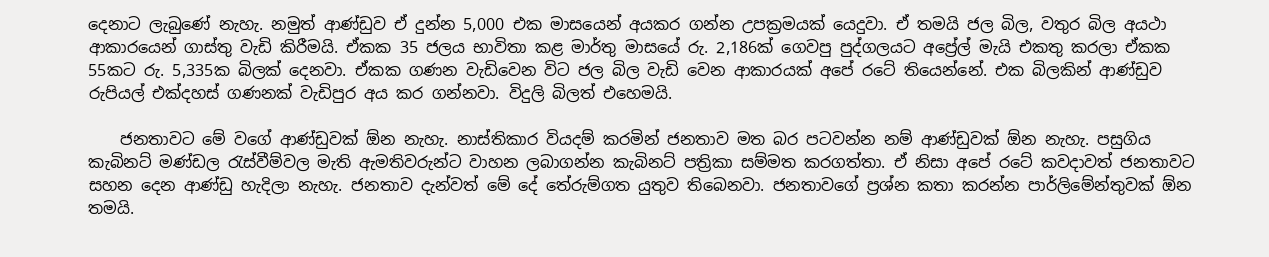දෙනාට ලැබුණේ නැහැ. නමුත් ආණ්ඩුව ඒ දුන්න 5,000 එක මාසයෙන් අයකර ගන්න උපක්‍රමයක් යෙදුවා. ඒ තමයි ජල බිල, වතුර බිල අයථා ආකාරයෙන් ගාස්තු වැඩි කිරීමයි. ඒකක 35 ජලය භාවිතා කළ මාර්තු මාසයේ රු. 2,186ක් ගෙවපු පුද්ගලයට අප්‍රේල් මැයි එකතු කරලා ඒකක 55කට රු. 5,335ක බිලක් දෙනවා. ඒකක ගණන වැඩිවෙන විට ජල බිල වැඩි වෙන ආකාරයක් අපේ රටේ තියෙන්නේ. එක බිලකින් ආණ්ඩුව රුපියල් එක්දහස් ගණනක් වැඩිපුර අය කර ගන්නවා. විදුලි බිලත් එහෙමයි.

    ජනතාවට මේ වගේ ආණ්ඩුවක් ඕන නැහැ. නාස්තිකාර වියදම් කරමින් ජනතාව මත බර පටවන්න නම් ආණ්ඩුවක් ඕන නැහැ. පසුගිය කැබිනට් මණ්ඩල රැස්වීම්වල මැති ඇමතිවරුන්ට වාහන ලබාගන්න කැබිනට් පත්‍රිකා සම්මත කරගත්තා. ඒ නිසා අපේ රටේ කවදාවත් ජනතාවට සහන දෙන ආණ්ඩු හැදිලා නැහැ. ජනතාව දැන්වත් මේ දේ තේරුම්ගත යුතුව තිබෙනවා. ජනතාවගේ ප්‍රශ්න කතා කරන්න පාර්ලිමේන්තුවක් ඕන තමයි.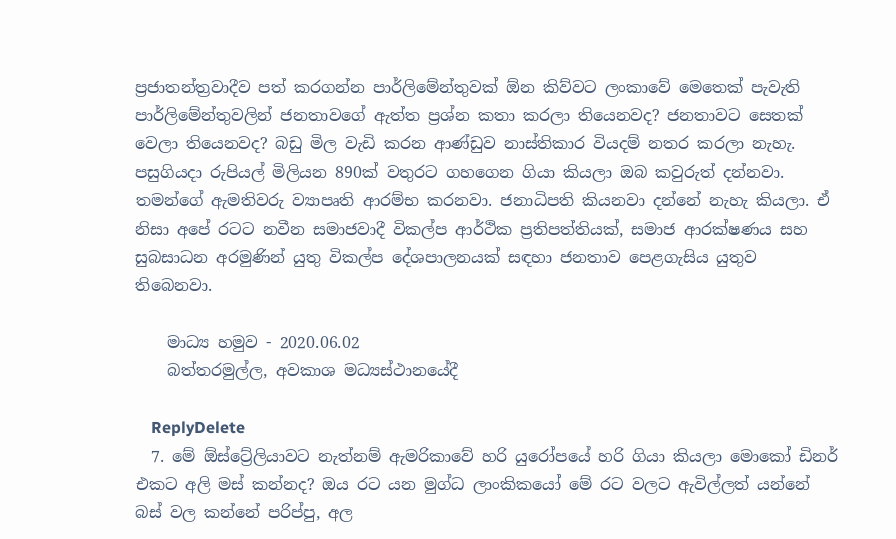ප්‍රජාතන්ත්‍රවාදීව පත් කරගන්න පාර්ලිමේන්තුවක් ඕන කිව්වට ලංකාවේ මෙතෙක් පැවැති පාර්ලිමේන්තුවලින් ජනතාවගේ ඇත්ත ප්‍රශ්න කතා කරලා තියෙනවද? ජනතාවට සෙතක් වෙලා තියෙනවද? බඩු මිල වැඩි කරන ආණ්ඩුව නාස්තිකාර වියදම් නතර කරලා නැහැ. පසුගියදා රුපියල් මිලියන 890ක් වතුරට ගහගෙන ගියා කියලා ඔබ කවුරුත් දන්නවා. තමන්ගේ ඇමතිවරු ව්‍යාපෘති ආරම්භ කරනවා. ජනාධිපති කියනවා දන්නේ නැහැ කියලා. ඒ නිසා අපේ රටට නවීන සමාජවාදී විකල්ප ආර්ථික ප්‍රතිපත්තියක්, සමාජ ආරක්ෂණය සහ සුබසාධන අරමුණින් යුතු විකල්ප දේශපාලනයක් සඳහා ජනතාව පෙළගැසිය යුතුව තිබෙනවා.

    මාධ්‍ය හමුව - 2020.06.02
    බත්තරමුල්ල, අවකාශ මධ්‍යස්ථානයේදී

    ReplyDelete
  7. මේ ඕස්ට්‍රේලියාවට නැත්නම් ඇමරිකාවේ හරි යුරෝපයේ හරි ගියා කියලා මොකෝ ඩිනර් එකට අලි මස් කන්නද? ඔය රට යන මුග්ධ ලාංකිකයෝ මේ රට වලට ඇවිල්ලත් යන්නේ බස් වල කන්නේ පරිප්පු, අල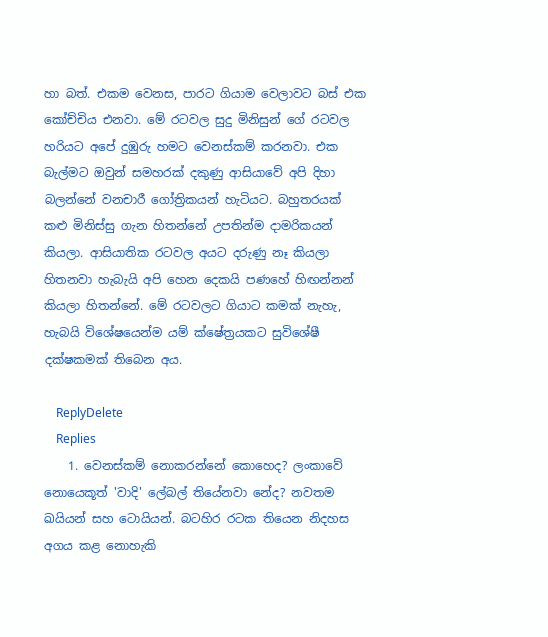හා බත්. එකම වෙනස, පාරට ගියාම වෙලාවට බස් එක කෝච්චිය එනවා. මේ රටවල සුදු මිනිසුන් ගේ රටවල හරියට අපේ දුඹුරු හමට වෙනස්කම් කරනවා. එක බැල්මට ඔවුන් සමහරක් දකුණු ආසියාවේ අපි දිහා බලන්නේ වනචාරී ගෝත්‍රිකයන් හැටියට. බහුතරයක් කළු මිනිස්සු ගැන හිතන්නේ උපතින්ම දාමරිකයන් කියලා. ආසියාතික රටවල අයට දරුණු නෑ කියලා හිතනවා හැබැයි අපි හෙන දෙකයි පණහේ හිඟන්නන් කියලා හිතන්නේ. මේ රටවලට ගියාට කමක් නැහැ, හැබයි විශේෂයෙන්ම යම් ක්ෂේත්‍රයකට සුවිශේෂී දක්ෂකමක් තිබෙන අය.

    ReplyDelete
    Replies
    1. වෙනස්කම් නොකරන්නේ කොහෙද? ලංකාවේ නොයෙකූත් 'වාදි' ලේබල් තියේනවා නේද? නවතම ඛයියන් සහ ටොයියන්. බටහිර රටක තියෙන නිදහස අගය කළ නොහැකි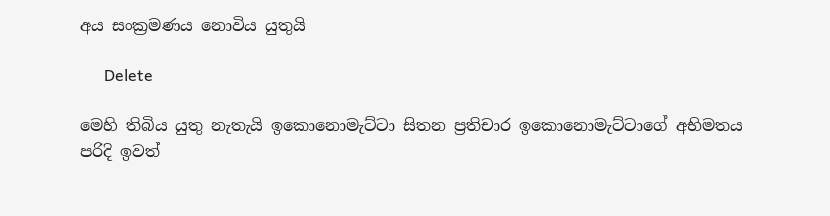අය සංක්‍රමණය නොවිය යුතුයි

      Delete

මෙහි තිබිය යුතු නැතැයි ඉකොනොමැට්ටා සිතන ප්‍රතිචාර ඉකොනොමැට්ටාගේ අභිමතය පරිදි ඉවත්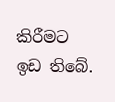කිරීමට ඉඩ තිබේ.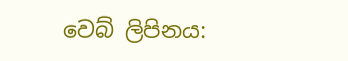වෙබ් ලිපිනය: